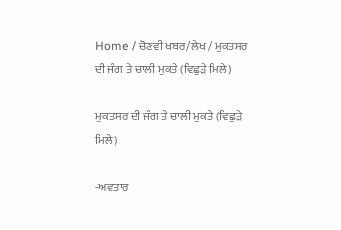Home / ਚੋਣਵੀ ਖਬਰ/ਲੇਖ / ਮੁਕਤਸਰ ਦੀ ਜੰਗ ਤੇ ਚਾਲੀ ਮੁਕਤੇ (ਵਿਛੁੜੇ ਮਿਲੇ)

ਮੁਕਤਸਰ ਦੀ ਜੰਗ ਤੇ ਚਾਲੀ ਮੁਕਤੇ (ਵਿਛੁੜੇ ਮਿਲੇ)

-ਅਵਤਾਰ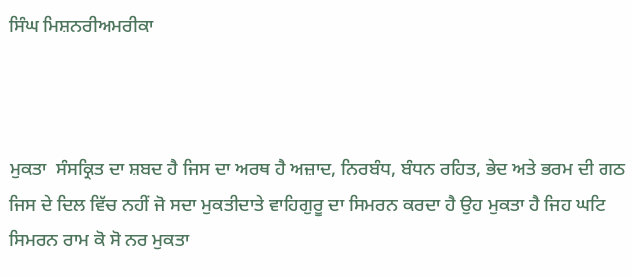ਸਿੰਘ ਮਿਸ਼ਨਰੀਅਮਰੀਕਾ



ਮੁਕਤਾ  ਸੰਸਕ੍ਰਿਤ ਦਾ ਸ਼ਬਦ ਹੈ ਜਿਸ ਦਾ ਅਰਥ ਹੈ ਅਜ਼ਾਦ, ਨਿਰਬੰਧ, ਬੰਧਨ ਰਹਿਤ, ਭੇਦ ਅਤੇ ਭਰਮ ਦੀ ਗਠ ਜਿਸ ਦੇ ਦਿਲ ਵਿੱਚ ਨਹੀਂ ਜੋ ਸਦਾ ਮੁਕਤੀਦਾਤੇ ਵਾਹਿਗੁਰੂ ਦਾ ਸਿਮਰਨ ਕਰਦਾ ਹੈ ਉਹ ਮੁਕਤਾ ਹੈ ਜਿਹ ਘਟਿ ਸਿਮਰਨ ਰਾਮ ਕੋ ਸੋ ਨਰ ਮੁਕਤਾ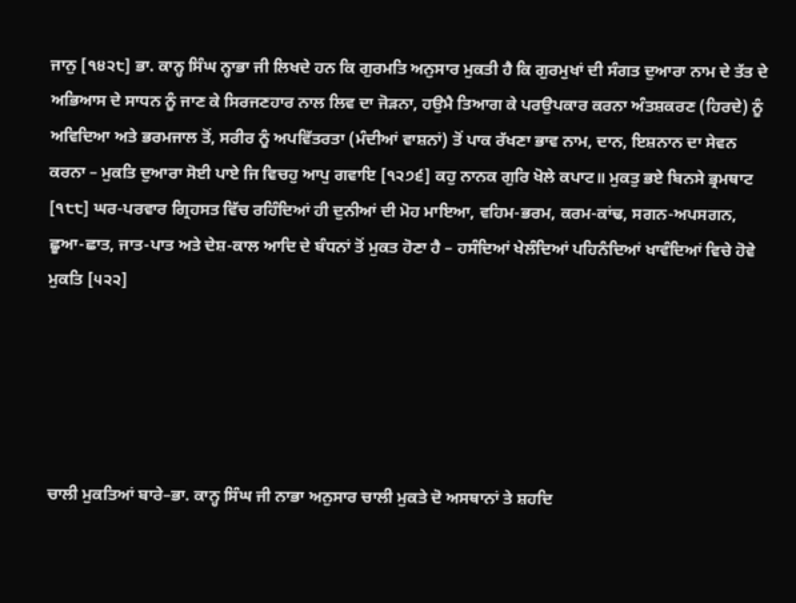ਜਾਨੁ [੧੪੨੮] ਭਾ. ਕਾਨ੍ਹ ਸਿੰਘ ਨ੍ਹਾਭਾ ਜੀ ਲਿਖਦੇ ਹਨ ਕਿ ਗੁਰਮਤਿ ਅਨੁਸਾਰ ਮੁਕਤੀ ਹੈ ਕਿ ਗੁਰਮੁਖਾਂ ਦੀ ਸੰਗਤ ਦੁਆਰਾ ਨਾਮ ਦੇ ਤੱਤ ਦੇ ਅਭਿਆਸ ਦੇ ਸਾਧਨ ਨੂੰ ਜਾਣ ਕੇ ਸਿਰਜਣਹਾਰ ਨਾਲ ਲਿਵ ਦਾ ਜੋੜਨਾ, ਹਉਮੈ ਤਿਆਗ ਕੇ ਪਰਉਪਕਾਰ ਕਰਨਾ ਅੰਤਸ਼ਕਰਣ (ਹਿਰਦੇ) ਨੂੰ ਅਵਿਦਿਆ ਅਤੇ ਭਰਮਜਾਲ ਤੋਂ, ਸਰੀਰ ਨੂੰ ਅਪਵਿੱਤਰਤਾ (ਮੰਦੀਆਂ ਵਾਸ਼ਨਾਂ) ਤੋਂ ਪਾਕ ਰੱਖਣਾ ਭਾਵ ਨਾਮ, ਦਾਨ, ਇਸ਼ਨਾਨ ਦਾ ਸੇਵਨ ਕਰਨਾ – ਮੁਕਤਿ ਦੁਆਰਾ ਸੋਈ ਪਾਏ ਜਿ ਵਿਚਹੁ ਆਪੁ ਗਵਾਇ [੧੨੭੬] ਕਹੁ ਨਾਨਕ ਗੁਰਿ ਖੋਲੇ ਕਪਾਟ॥ ਮੁਕਤੁ ਭਏ ਬਿਨਸੇ ਭ੍ਰਮਥਾਟ [੧੮੮] ਘਰ-ਪਰਵਾਰ ਗ੍ਰਿਹਸਤ ਵਿੱਚ ਰਹਿੰਦਿਆਂ ਹੀ ਦੁਨੀਆਂ ਦੀ ਮੋਹ ਮਾਇਆ, ਵਹਿਮ-ਭਰਮ, ਕਰਮ-ਕਾਂਢ, ਸਗਨ-ਅਪਸਗਨ, ਛੂਆ-ਛਾਤ, ਜਾਤ-ਪਾਤ ਅਤੇ ਦੇਸ਼-ਕਾਲ ਆਦਿ ਦੇ ਬੰਧਨਾਂ ਤੋਂ ਮੁਕਤ ਹੋਣਾ ਹੈ – ਹਸੰਦਿਆਂ ਖੇਲੰਦਿਆਂ ਪਹਿਨੰਦਿਆਂ ਖਾਵੰਦਿਆਂ ਵਿਚੇ ਹੋਵੇ ਮੁਕਤਿ [੫੨੨]





ਚਾਲੀ ਮੁਕਤਿਆਂ ਬਾਰੇ–ਭਾ. ਕਾਨ੍ਹ ਸਿੰਘ ਜੀ ਨਾਭਾ ਅਨੁਸਾਰ ਚਾਲੀ ਮੁਕਤੇ ਦੋ ਅਸਥਾਨਾਂ ਤੇ ਸ਼ਹਦਿ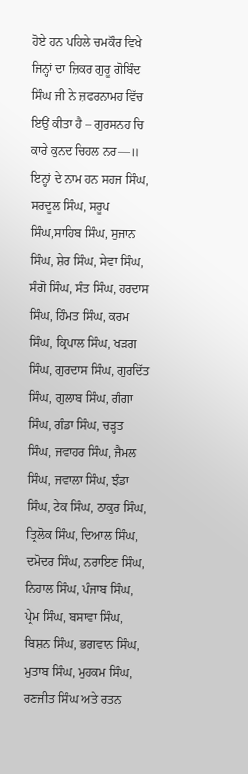ਹੋਏ ਹਨ ਪਹਿਲੇ ਚਮਕੌਰ ਵਿਖੇ ਜਿਨ੍ਹਾਂ ਦਾ ਜ਼ਿਕਰ ਗੁਰੂ ਗੋਬਿੰਦ ਸਿੰਘ ਜੀ ਨੇ ਜ਼ਫਰਨਾਮਹ ਵਿੱਚ ਇਉਂ ਕੀਤਾ ਹੈ – ਗੁਰਸਨਹ ਚਿ ਕਾਰੇ ਕੁਨਦ ਚਿਹਲ ਨਰ—॥ ਇਨ੍ਹਾਂ ਦੇ ਨਾਮ ਹਨ ਸਹਜ ਸਿੰਘ, ਸਰਦੂਲ ਸਿੰਘ, ਸਰੂਪ ਸਿੰਘ,ਸਾਹਿਬ ਸਿੰਘ, ਸੁਜਾਨ ਸਿੰਘ, ਸ਼ੇਰ ਸਿੰਘ, ਸੇਵਾ ਸਿੰਘ, ਸੰਗੋ ਸਿੰਘ, ਸੰਤ ਸਿੰਘ, ਹਰਦਾਸ ਸਿੰਘ, ਹਿੰਮਤ ਸਿੰਘ, ਕਰਮ ਸਿੰਘ, ਕ੍ਰਿਪਾਲ ਸਿੰਘ, ਖੜਗ ਸਿੰਘ, ਗੁਰਦਾਸ ਸਿੰਘ, ਗੁਰਦਿੱਤ ਸਿੰਘ, ਗੁਲਾਬ ਸਿੰਘ, ਗੰਗਾ ਸਿੰਘ, ਗੰਡਾ ਸਿੰਘ, ਚੜ੍ਹਤ ਸਿੰਘ, ਜਵਾਹਰ ਸਿੰਘ, ਜੈਮਲ ਸਿੰਘ, ਜਵਾਲਾ ਸਿੰਘ, ਝੰਡਾ ਸਿੰਘ, ਟੇਕ ਸਿੰਘ, ਠਾਕੁਰ ਸਿੰਘ, ਤ੍ਰਿਲੋਕ ਸਿੰਘ, ਦਿਆਲ ਸਿੰਘ, ਦਮੋਦਰ ਸਿੰਘ, ਨਰਾਇਣ ਸਿੰਘ, ਨਿਹਾਲ ਸਿੰਘ, ਪੰਜਾਬ ਸਿੰਘ, ਪ੍ਰੇਮ ਸਿੰਘ, ਬਸਾਵਾ ਸਿੰਘ, ਬਿਸ਼ਨ ਸਿੰਘ, ਭਗਵਾਨ ਸਿੰਘ, ਮੁਤਾਬ ਸਿੰਘ, ਮੁਹਕਮ ਸਿੰਘ, ਰਣਜੀਤ ਸਿੰਘ ਅਤੇ ਰਤਨ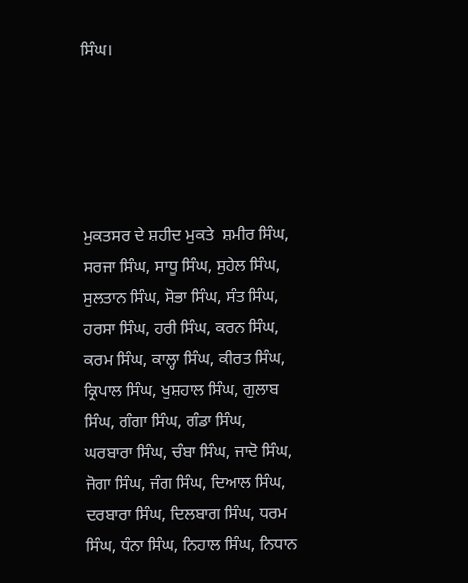ਸਿੰਘ।





ਮੁਕਤਸਰ ਦੇ ਸ਼ਹੀਦ ਮੁਕਤੇ  ਸ਼ਮੀਰ ਸਿੰਘ, ਸਰਜਾ ਸਿੰਘ, ਸਾਧੂ ਸਿੰਘ, ਸੁਹੇਲ ਸਿੰਘ, ਸੁਲਤਾਨ ਸਿੰਘ, ਸੋਭਾ ਸਿੰਘ, ਸੰਤ ਸਿੰਘ, ਹਰਸਾ ਸਿੰਘ, ਹਰੀ ਸਿੰਘ, ਕਰਨ ਸਿੰਘ, ਕਰਮ ਸਿੰਘ, ਕਾਲ੍ਹਾ ਸਿੰਘ, ਕੀਰਤ ਸਿੰਘ, ਕ੍ਰਿਪਾਲ ਸਿੰਘ, ਖੁਸ਼ਹਾਲ ਸਿੰਘ, ਗੁਲਾਬ ਸਿੰਘ, ਗੰਗਾ ਸਿੰਘ, ਗੰਡਾ ਸਿੰਘ, ਘਰਬਾਰਾ ਸਿੰਘ, ਚੰਬਾ ਸਿੰਘ, ਜਾਦੋ ਸਿੰਘ, ਜੋਗਾ ਸਿੰਘ, ਜੰਗ ਸਿੰਘ, ਦਿਆਲ ਸਿੰਘ, ਦਰਬਾਰਾ ਸਿੰਘ, ਦਿਲਬਾਗ ਸਿੰਘ, ਧਰਮ ਸਿੰਘ, ਧੰਨਾ ਸਿੰਘ, ਨਿਹਾਲ ਸਿੰਘ, ਨਿਧਾਨ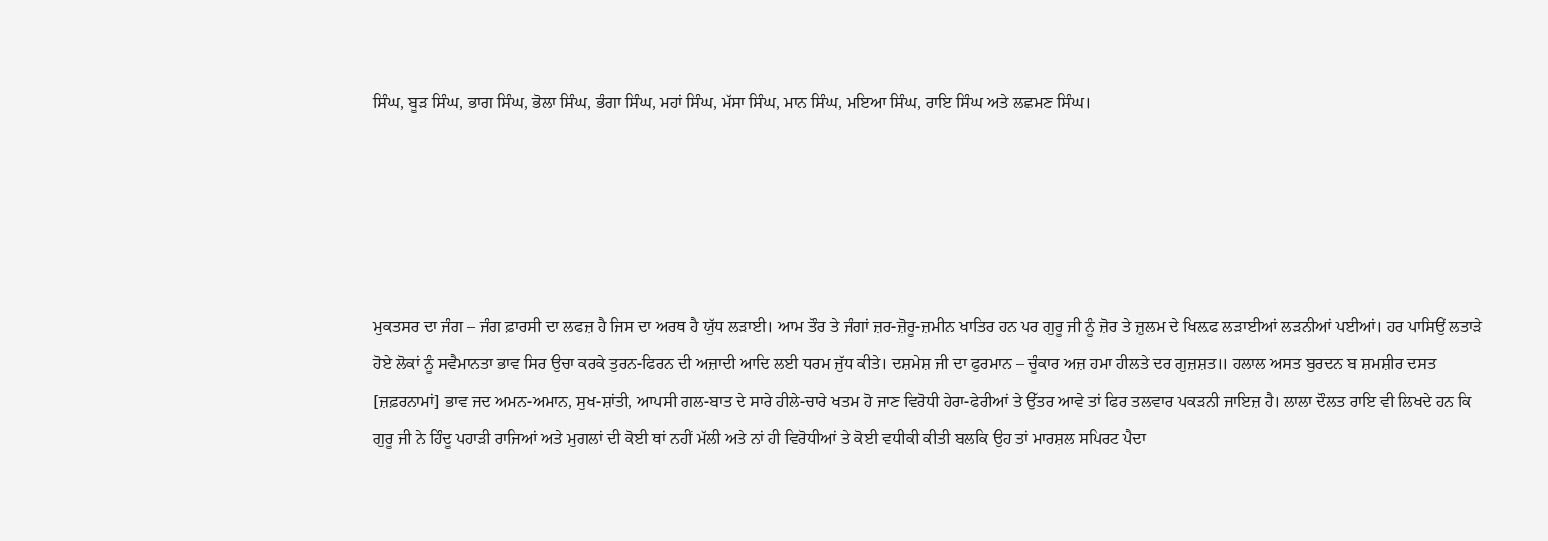ਸਿੰਘ, ਬੂੜ ਸਿੰਘ, ਭਾਗ ਸਿੰਘ, ਭੋਲਾ ਸਿੰਘ, ਭੰਗਾ ਸਿੰਘ, ਮਹਾਂ ਸਿੰਘ, ਮੱਸਾ ਸਿੰਘ, ਮਾਨ ਸਿੰਘ, ਮਇਆ ਸਿੰਘ, ਰਾਇ ਸਿੰਘ ਅਤੇ ਲਛਮਣ ਸਿੰਘ।





ਮੁਕਤਸਰ ਦਾ ਜੰਗ – ਜੰਗ ਫ਼ਾਰਸੀ ਦਾ ਲਫਜ਼ ਹੈ ਜਿਸ ਦਾ ਅਰਥ ਹੈ ਯੁੱਧ ਲੜਾਈ। ਆਮ ਤੌਰ ਤੇ ਜੰਗਾਂ ਜ਼ਰ-ਜ਼ੋਰੂ-ਜ਼ਮੀਨ ਖਾਤਿਰ ਹਨ ਪਰ ਗੁਰੂ ਜੀ ਨੂੰ ਜ਼ੋਰ ਤੇ ਜ਼ੁਲਮ ਦੇ ਖਿਲ਼ਫ ਲੜਾਈਆਂ ਲੜਨੀਆਂ ਪਈਆਂ। ਹਰ ਪਾਸਿਉਂ ਲਤਾੜੇ ਹੋਏ ਲੋਕਾਂ ਨੂੰ ਸਵੈਮਾਨਤਾ ਭਾਵ ਸਿਰ ਉਚਾ ਕਰਕੇ ਤੁਰਨ-ਫਿਰਨ ਦੀ ਅਜ਼ਾਦੀ ਆਦਿ ਲਈ ਧਰਮ ਜੁੱਧ ਕੀਤੇ। ਦਸ਼ਮੇਸ਼ ਜੀ ਦਾ ਫੁਰਮਾਨ – ਚੂੰਕਾਰ ਅਜ਼ ਹਮਾ ਹੀਲਤੇ ਦਰ ਗੁਜ਼ਸ਼ਤ॥ ਹਲਾਲ ਅਸਤ ਬੁਰਦਨ ਬ ਸ਼ਮਸ਼ੀਰ ਦਸਤ [ਜ਼ਫ਼ਰਨਾਮਾਂ] ਭਾਵ ਜਦ ਅਮਨ-ਅਮਾਨ, ਸੁਖ-ਸ਼ਾਂਤੀ, ਆਪਸੀ ਗਲ-ਬਾਤ ਦੇ ਸਾਰੇ ਹੀਲੇ-ਚਾਰੇ ਖਤਮ ਹੋ ਜਾਣ ਵਿਰੋਧੀ ਹੇਰਾ-ਫੇਰੀਆਂ ਤੇ ਉੱਤਰ ਆਵੇ ਤਾਂ ਫਿਰ ਤਲਵਾਰ ਪਕੜਨੀ ਜਾਇਜ਼ ਹੈ। ਲਾਲਾ ਦੌਲਤ ਰਾਇ ਵੀ ਲਿਖਦੇ ਹਨ ਕਿ ਗੁਰੂ ਜੀ ਨੇ ਹਿੰਦੂ ਪਹਾੜੀ ਰਾਜਿਆਂ ਅਤੇ ਮੁਗਲਾਂ ਦੀ ਕੋਈ ਥਾਂ ਨਹੀਂ ਮੱਲੀ ਅਤੇ ਨਾਂ ਹੀ ਵਿਰੋਧੀਆਂ ਤੇ ਕੋਈ ਵਧੀਕੀ ਕੀਤੀ ਬਲਕਿ ਉਹ ਤਾਂ ਮਾਰਸ਼ਲ ਸਪਿਰਟ ਪੈਦਾ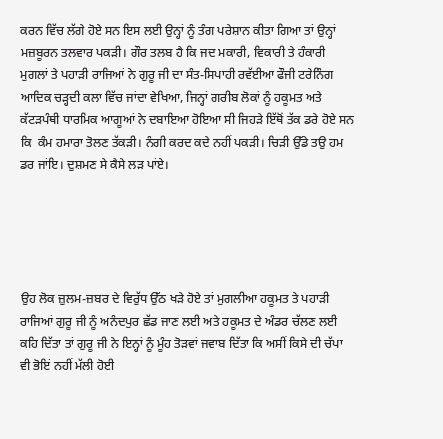ਕਰਨ ਵਿੱਚ ਲੱਗੇ ਹੋਏ ਸਨ ਇਸ ਲਈ ਉਨ੍ਹਾਂ ਨੂੰ ਤੰਗ ਪਰੇਸ਼ਾਨ ਕੀਤਾ ਗਿਆ ਤਾਂ ਉਨ੍ਹਾਂ ਮਜ਼ਬੂਰਨ ਤਲਵਾਰ ਪਕੜੀ। ਗੌਰ ਤਲਬ ਹੈ ਕਿ ਜਦ ਮਕਾਰੀ, ਵਿਕਾਰੀ ਤੇ ਹੰਕਾਰੀ ਮੁਗਲਾਂ ਤੇ ਪਹਾੜੀ ਰਾਜਿਆਂ ਨੇ ਗੁਰੂ ਜੀ ਦਾ ਸੰਤ-ਸਿਪਾਹੀ ਰਵੱਈਆ ਫੌਜੀ ਟਰੇਨਿੰਗ ਆਦਿਕ ਚੜ੍ਹਦੀ ਕਲਾ ਵਿੱਚ ਜਾਂਦਾ ਵੇਖਿਆ, ਜਿਨ੍ਹਾਂ ਗਰੀਬ ਲੋਕਾਂ ਨੂੰ ਹਕੂਮਤ ਅਤੇ ਕੱਟੜਪੰਥੀ ਧਾਰਮਿਕ ਆਗੂਆਂ ਨੇ ਦਬਾਇਆ ਹੋਇਆ ਸੀ ਜਿਹੜੇ ਇੱਥੋਂ ਤੱਕ ਡਰੇ ਹੋਏ ਸਨ ਕਿ  ਕੰਮ ਹਮਾਰਾ ਤੋਲਣ ਤੱਕੜੀ। ਨੰਗੀ ਕਰਦ ਕਦੇ ਨਹੀਂ ਪਕੜੀ। ਚਿੜੀ ਉੱਡੇ ਤਉ ਹਮ ਡਰ ਜਾਂਇ। ਦੁਸ਼ਮਣ ਸੇ ਕੈਸੇ ਲੜ ਪਾਂਏ।





ਉਹ ਲੋਕ ਜ਼ੁਲਮ-ਜ਼ਬਰ ਦੇ ਵਿਰੁੱਧ ਉੱਠ ਖੜੇ ਹੋਏ ਤਾਂ ਮੁਗਲੀਆ ਹਕੂਮਤ ਤੇ ਪਹਾੜੀ ਰਾਜਿਆਂ ਗੁਰੂ ਜੀ ਨੂੰ ਅਨੰਦਪੁਰ ਛੱਡ ਜਾਣ ਲਈ ਅਤੇ ਹਕੂਮਤ ਦੇ ਅੰਡਰ ਚੱਲਣ ਲਈ ਕਹਿ ਦਿੱਤਾ ਤਾਂ ਗੁਰੂ ਜੀ ਨੇ ਇਨ੍ਹਾਂ ਨੂੰ ਮੂੰਹ ਤੋੜਵਾਂ ਜਵਾਬ ਦਿੱਤਾ ਕਿ ਅਸੀਂ ਕਿਸੇ ਦੀ ਚੱਪਾ ਵੀ ਭੋਇਂ ਨਹੀਂ ਮੱਲੀ ਹੋਈ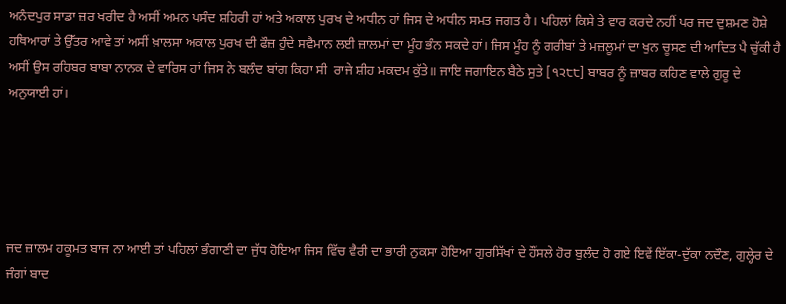ਅਨੰਦਪੁਰ ਸਾਡਾ ਜ਼ਰ ਖਰੀਦ ਹੈ ਅਸੀਂ ਅਮਨ ਪਸੰਦ ਸ਼ਹਿਰੀ ਹਾਂ ਅਤੇ ਅਕਾਲ ਪੁਰਖ ਦੇ ਅਧੀਨ ਹਾਂ ਜਿਸ ਦੇ ਅਧੀਨ ਸਮਤ ਜਗਤ ਹੈ। ਪਹਿਲਾਂ ਕਿਸੇ ਤੇ ਵਾਰ ਕਰਦੇ ਨਹੀਂ ਪਰ ਜਦ ਦੁਸ਼ਮਣ ਹੋਸ਼ੇ ਹਥਿਆਰਾਂ ਤੇ ਉੱਤਰ ਆਵੇ ਤਾਂ ਅਸੀਂ ਖ਼ਾਲਸਾ ਅਕਾਲ ਪੁਰਖ ਦੀ ਫੌਜ਼ ਹੁੰਦੇ ਸਵੈਮਾਨ ਲਈ ਜ਼ਾਲਮਾਂ ਦਾ ਮੂੰਹ ਭੰਨ ਸਕਦੇ ਹਾਂ। ਜਿਸ ਮੂੰਹ ਨੂੰ ਗਰੀਬਾਂ ਤੇ ਮਜ਼ਲੂਮਾਂ ਦਾ ਖੁਨ ਚੂਸਣ ਦੀ ਆਦਿਤ ਪੈ ਚੁੱਕੀ ਹੈ ਅਸੀਂ ਉਸ ਰਹਿਬਰ ਬਾਬਾ ਨਾਨਕ ਦੇ ਵਾਰਿਸ ਹਾਂ ਜਿਸ ਨੇ ਬਲੰਦ ਬਾਂਗ ਕਿਹਾ ਸੀ  ਰਾਜੇ ਸ਼ੀਹ ਮਕਦਮ ਕੁੱਤੇ॥ ਜਾਇ ਜਗਾਇਨ ਬੈਠੇ ਸੁਤੇ [੧੨੮੮] ਬਾਬਰ ਨੂੰ ਜ਼ਾਬਰ ਕਹਿਣ ਵਾਲੇ ਗੁਰੂ ਦੇ ਅਨੁਯਾਈ ਹਾਂ।





ਜਦ ਜ਼ਾਲਮ ਹਕੂਮਤ ਬਾਜ ਨਾ ਆਈ ਤਾਂ ਪਹਿਲਾਂ ਭੰਗਾਣੀ ਦਾ ਜੁੱਧ ਹੋਇਆ ਜਿਸ ਵਿੱਚ ਵੈਰੀ ਦਾ ਭਾਰੀ ਨੁਕਸਾ ਹੋਇਆ ਗੁਰਸਿੱਖਾਂ ਦੇ ਹੌਂਸਲੇ ਹੋਰ ਬੁਲੰਦ ਹੋ ਗਏ ਇਵੇਂ ਇੱਕਾ-ਦੁੱਕਾ ਨਦੌਣ, ਗੁਲ੍ਹੇਰ ਦੇ ਜੰਗਾਂ ਬਾਦ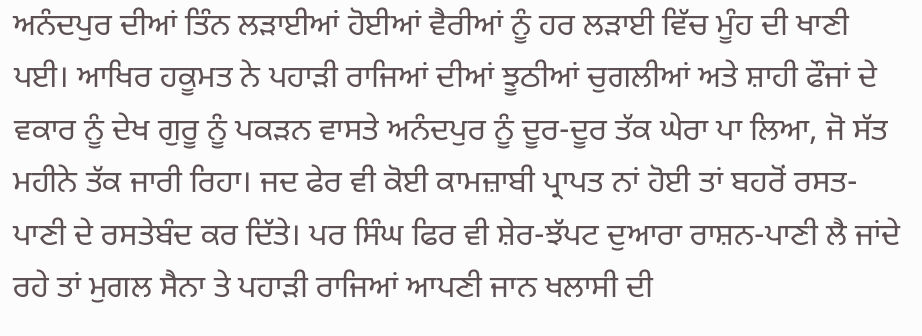ਅਨੰਦਪੁਰ ਦੀਆਂ ਤਿੰਨ ਲੜਾਈਆਂ ਹੋਈਆਂ ਵੈਰੀਆਂ ਨੂੰ ਹਰ ਲੜਾਈ ਵਿੱਚ ਮੂੰਹ ਦੀ ਖਾਣੀ ਪਈ। ਆਖਿਰ ਹਕੂਮਤ ਨੇ ਪਹਾੜੀ ਰਾਜਿਆਂ ਦੀਆਂ ਝੂਠੀਆਂ ਚੁਗਲੀਆਂ ਅਤੇ ਸ਼ਾਹੀ ਫੌਜਾਂ ਦੇ ਵਕਾਰ ਨੂੰ ਦੇਖ ਗੁਰੂ ਨੂੰ ਪਕੜਨ ਵਾਸਤੇ ਅਨੰਦਪੁਰ ਨੂੰ ਦੂਰ-ਦੂਰ ਤੱਕ ਘੇਰਾ ਪਾ ਲਿਆ, ਜੋ ਸੱਤ ਮਹੀਨੇ ਤੱਕ ਜਾਰੀ ਰਿਹਾ। ਜਦ ਫੇਰ ਵੀ ਕੋਈ ਕਾਮਜ਼ਾਬੀ ਪ੍ਰਾਪਤ ਨਾਂ ਹੋਈ ਤਾਂ ਬਹਰੋਂ ਰਸਤ-ਪਾਣੀ ਦੇ ਰਸਤੇਬੰਦ ਕਰ ਦਿੱਤੇ। ਪਰ ਸਿੰਘ ਫਿਰ ਵੀ ਸ਼ੇਰ-ਝੱਪਟ ਦੁਆਰਾ ਰਾਸ਼ਨ-ਪਾਣੀ ਲੈ ਜਾਂਦੇ ਰਹੇ ਤਾਂ ਮੁਗਲ ਸੈਨਾ ਤੇ ਪਹਾੜੀ ਰਾਜਿਆਂ ਆਪਣੀ ਜਾਨ ਖਲਾਸੀ ਦੀ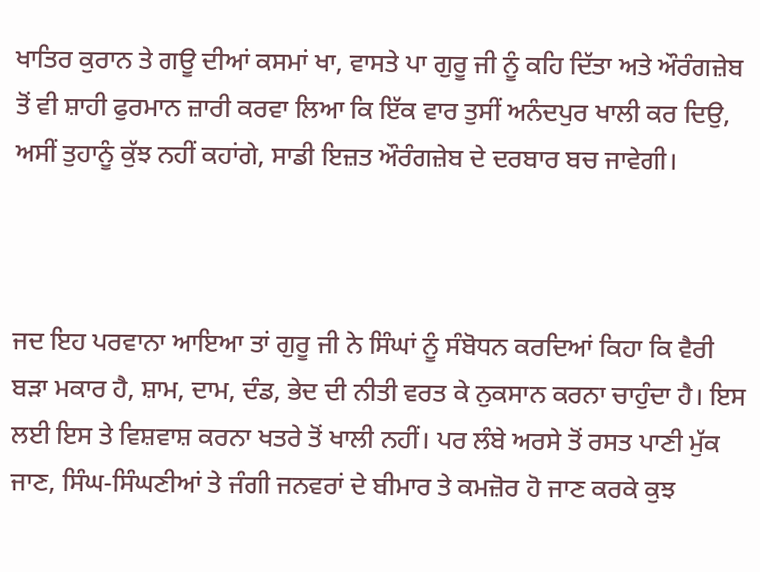ਖਾਤਿਰ ਕੁਰਾਨ ਤੇ ਗਊ ਦੀਆਂ ਕਸਮਾਂ ਖਾ, ਵਾਸਤੇ ਪਾ ਗੁਰੂ ਜੀ ਨੂੰ ਕਹਿ ਦਿੱਤਾ ਅਤੇ ਔਰੰਗਜ਼ੇਬ ਤੋਂ ਵੀ ਸ਼ਾਹੀ ਫੁਰਮਾਨ ਜ਼ਾਰੀ ਕਰਵਾ ਲਿਆ ਕਿ ਇੱਕ ਵਾਰ ਤੁਸੀਂ ਅਨੰਦਪੁਰ ਖਾਲੀ ਕਰ ਦਿਉ, ਅਸੀਂ ਤੁਹਾਨੂੰ ਕੁੱਝ ਨਹੀਂ ਕਹਾਂਗੇ, ਸਾਡੀ ਇਜ਼ਤ ਔਰੰਗਜ਼ੇਬ ਦੇ ਦਰਬਾਰ ਬਚ ਜਾਵੇਗੀ।



ਜਦ ਇਹ ਪਰਵਾਨਾ ਆਇਆ ਤਾਂ ਗੁਰੂ ਜੀ ਨੇ ਸਿੰਘਾਂ ਨੂੰ ਸੰਬੋਧਨ ਕਰਦਿਆਂ ਕਿਹਾ ਕਿ ਵੈਰੀ ਬੜਾ ਮਕਾਰ ਹੈ, ਸ਼ਾਮ, ਦਾਮ, ਦੰਡ, ਭੇਦ ਦੀ ਨੀਤੀ ਵਰਤ ਕੇ ਨੁਕਸਾਨ ਕਰਨਾ ਚਾਹੁੰਦਾ ਹੈ। ਇਸ ਲਈ ਇਸ ਤੇ ਵਿਸ਼ਵਾਸ਼ ਕਰਨਾ ਖਤਰੇ ਤੋਂ ਖਾਲੀ ਨਹੀਂ। ਪਰ ਲੰਬੇ ਅਰਸੇ ਤੋਂ ਰਸਤ ਪਾਣੀ ਮੁੱਕ ਜਾਣ, ਸਿੰਘ-ਸਿੰਘਣੀਆਂ ਤੇ ਜੰਗੀ ਜਨਵਰਾਂ ਦੇ ਬੀਮਾਰ ਤੇ ਕਮਜ਼ੋਰ ਹੋ ਜਾਣ ਕਰਕੇ ਕੁਝ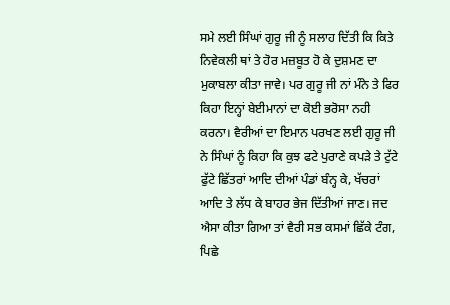ਸਮੇ ਲਈ ਸਿੰਘਾਂ ਗੁਰੂ ਜੀ ਨੂੰ ਸਲਾਹ ਦਿੱਤੀ ਕਿ ਕਿਤੇ ਨਿਵੇਕਲੀ ਥਾਂ ਤੇ ਹੋਰ ਮਜ਼ਬੂਤ ਹੋ ਕੇ ਦੁਸ਼ਮਣ ਦਾ ਮੁਕਾਬਲਾ ਕੀਤਾ ਜਾਵੇ। ਪਰ ਗੁਰੂ ਜੀ ਨਾਂ ਮੰਨੇ ਤੇ ਫਿਰ ਕਿਹਾ ਇਨ੍ਹਾਂ ਬੇਈਮਾਨਾਂ ਦਾ ਕੋਈ ਭਰੋਸਾ ਨਹੀ ਕਰਨਾ। ਵੈਰੀਆਂ ਦਾ ਇਮਾਨ ਪਰਖਣ ਲਈ ਗੁਰੂ ਜੀ ਨੇ ਸਿੰਘਾਂ ਨੂੰ ਕਿਹਾ ਕਿ ਕੁਝ ਫਟੇ ਪੁਰਾਣੇ ਕਪੜੇ ਤੇ ਟੁੱਟੇ ਫੁੱਟੇ ਛਿੱਤਰਾਂ ਆਦਿ ਦੀਆਂ ਪੰਡਾਂ ਬੰਨ੍ਹ ਕੇ, ਖੱਚਰਾਂ ਆਦਿ ਤੇ ਲੱਧ ਕੇ ਬਾਹਰ ਭੇਜ ਦਿੱਤੀਆਂ ਜਾਣ। ਜਦ ਐਸਾ ਕੀਤਾ ਗਿਆ ਤਾਂ ਵੈਰੀ ਸਭ ਕਸਮਾਂ ਛਿੱਕੇ ਟੰਗ, ਪਿਛੇ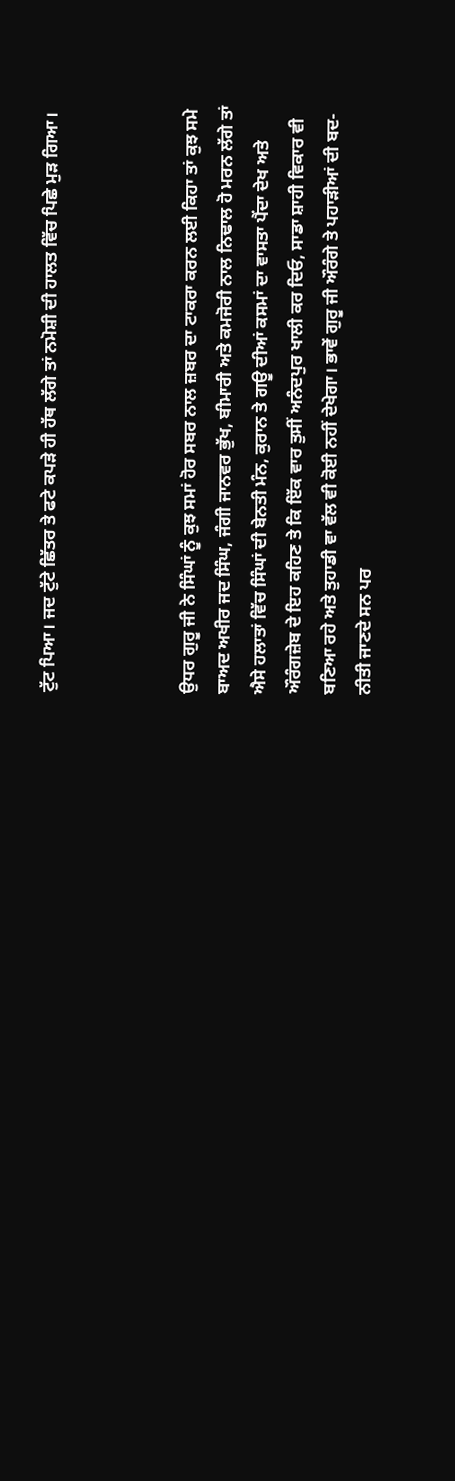ਟੁੱਟ ਪਿਆ। ਜਦ ਟੁੱਟੇ ਛਿੱਤਰ ਤੇ ਫਟੇ ਕਪੜੇ ਹੀ ਹੱਥ ਲੱਗੇ ਤਾਂ ਨਮੋਸ਼ੀ ਦੀ ਹਾਲਤ ਵਿੱਚ ਪਿਛੇ ਮੁੜ ਗਿਆ।



ਉਧਰ ਗੁਰੂ ਜੀ ਨੇ ਸਿੰਘਾਂ ਨੂੰ ਕੁਝ ਸਮਾਂ ਹੋਰ ਸਬਰ ਨਾਲ ਜ਼ਬਰ ਦਾ ਟਾਕਰਾ ਕਰਨ ਲਈ ਕਿਹਾ ਤਾਂ ਕੁਝ ਸਮੇ ਬਾਅਦ ਅਖੀਰ ਜਦ ਸਿੰਘ, ਜੰਗੀ ਜਾਨਵਰ ਭੁੱਖ, ਬੀਮਾਰੀ ਅਤੇ ਕਮਜੋਰੀ ਨਾਲ ਨਿਢਾਲ ਹੋ ਮਰਨ ਲੱਗੇ ਤਾਂ ਐਸੇ ਹਲਾਤਾਂ ਵਿੱਚ ਸਿੰਘਾਂ ਦੀ ਬੇਨਤੀ ਮੰਨ, ਕੁਰਾਨ ਤੇ ਗਊ ਦੀਆਂ ਕਸਮਾਂ ਦਾ ਵਾਸਤਾ ਪੈਂਦਾ ਦੇਖ ਅਤੇ ਔਰੰਗਜ਼ੇਬ ਦੇ ਇਹ ਕਹਿਣ ਤੇ ਕਿ ਇੱਕ ਵਾਰ ਤੁਸੀਂ ਅਨੰਦਪੁਰ ਖਾਲੀ ਕਰ ਦਿਓ, ਸਾਡਾ ਸ਼ਾਹੀ ਵਿਕਾਰ ਵੀ ਬਣਿਆ ਰਹੇ ਅਤੇ ਤੁਹਾਡੀ ਵਾ ਵੱਲ ਵੀ ਕੋਈ ਨਹੀਂ ਦੇਖੇਗਾ। ਭਾਵੇਂ ਗੁਰੂ ਜੀ ਔਰੰਗੇ ਤੇ ਪਹਾੜੀਆਂ ਦੀ ਬਦ-ਨੀਤੀ ਜਾਣਦੇ ਸਨ ਪਰ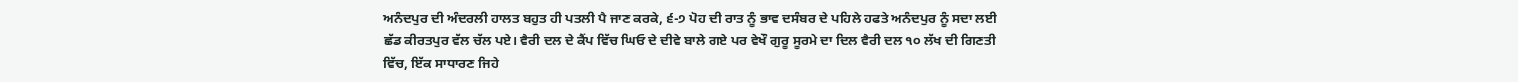ਅਨੰਦਪੁਰ ਦੀ ਅੰਦਰਲੀ ਹਾਲਤ ਬਹੁਤ ਹੀ ਪਤਲੀ ਪੈ ਜਾਣ ਕਰਕੇ, ੬-੭ ਪੋਹ ਦੀ ਰਾਤ ਨੂੰ ਭਾਵ ਦਸੰਬਰ ਦੇ ਪਹਿਲੇ ਹਫਤੇ ਅਨੰਦਪੁਰ ਨੂੰ ਸਦਾ ਲਈ ਛੱਡ ਕੀਰਤਪੁਰ ਵੱਲ ਚੱਲ ਪਏ। ਵੈਰੀ ਦਲ ਦੇ ਕੈਂਪ ਵਿੱਚ ਘਿਓ ਦੇ ਦੀਵੇ ਬਾਲੇ ਗਏ ਪਰ ਵੇਖੌ ਗੁਰੂ ਸੂਰਮੇ ਦਾ ਦਿਲ ਵੈਰੀ ਦਲ ੧੦ ਲੱਖ ਦੀ ਗਿਣਤੀ ਵਿੱਚ, ਇੱਕ ਸਾਧਾਰਣ ਜਿਹੇ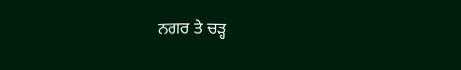ਨਗਰ ਤੇ ਚੜ੍ਹ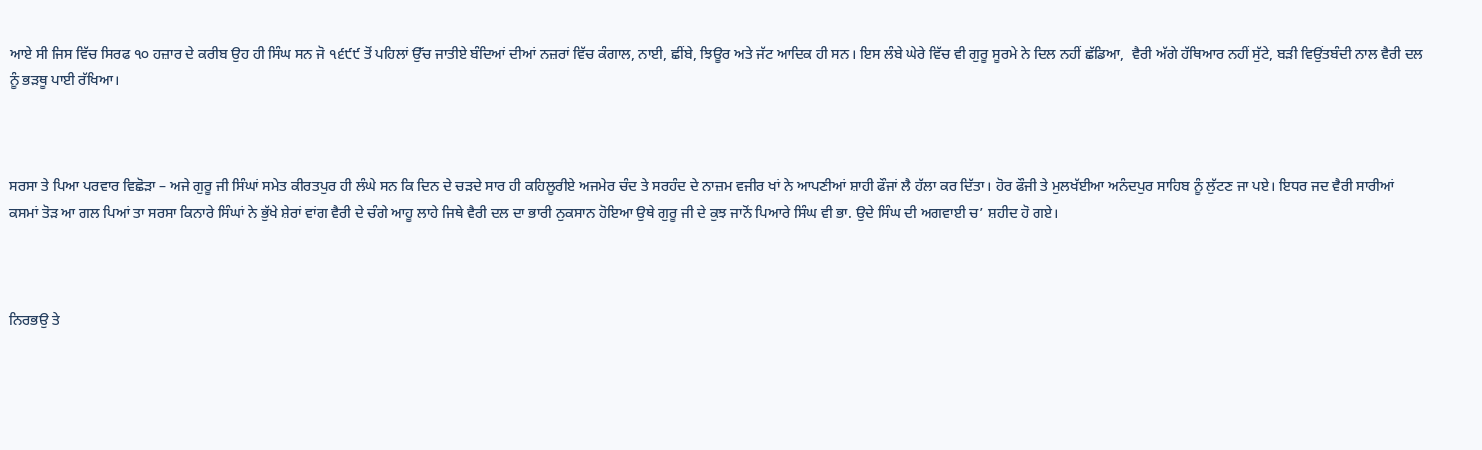ਆਏ ਸੀ ਜਿਸ ਵਿੱਚ ਸਿਰਫ ੧੦ ਹਜ਼ਾਰ ਦੇ ਕਰੀਬ ਉਹ ਹੀ ਸਿੰਘ ਸਨ ਜੋ ੧੬੯੯ ਤੋਂ ਪਹਿਲਾਂ ਉੱਚ ਜਾਤੀਏ ਬੰਦਿਆਂ ਦੀਆਂ ਨਜ਼ਰਾਂ ਵਿੱਚ ਕੰਗਾਲ, ਨਾਈ, ਛੀਂਬੇ, ਝਿਊਰ ਅਤੇ ਜੱਟ ਆਦਿਕ ਹੀ ਸਨ। ਇਸ ਲੰਬੇ ਘੇਰੇ ਵਿੱਚ ਵੀ ਗੁਰੂ ਸੂਰਮੇ ਨੇ ਦਿਲ ਨਹੀਂ ਛੱਡਿਆ,  ਵੈਰੀ ਅੱਗੇ ਹੱਥਿਆਰ ਨਹੀਂ ਸੁੱਟੇ, ਬੜੀ ਵਿਉਂਤਬੰਦੀ ਨਾਲ ਵੈਰੀ ਦਲ ਨੂੰ ਭੜਥੂ ਪਾਈ ਰੱਖਿਆ।



ਸਰਸਾ ਤੇ ਪਿਆ ਪਰਵਾਰ ਵਿਛੋੜਾ – ਅਜੇ ਗੁਰੂ ਜੀ ਸਿੰਘਾਂ ਸਮੇਤ ਕੀਰਤਪੁਰ ਹੀ ਲੰਘੇ ਸਨ ਕਿ ਦਿਨ ਦੇ ਚੜਦੇ ਸਾਰ ਹੀ ਕਹਿਲੂਰੀਏ ਅਜਮੇਰ ਚੰਦ ਤੇ ਸਰਹੰਦ ਦੇ ਨਾਜ਼ਮ ਵਜੀਰ ਖਾਂ ਨੇ ਆਪਣੀਆਂ ਸ਼ਾਹੀ ਫੌਜਾਂ ਲੈ ਹੱਲਾ ਕਰ ਦਿੱਤਾ। ਹੋਰ ਫੌਜੀ ਤੇ ਮੁਲਖੱਈਆ ਅਨੰਦਪੁਰ ਸਾਹਿਬ ਨੂੰ ਲੁੱਟਣ ਜਾ ਪਏ। ਇਧਰ ਜਦ ਵੈਰੀ ਸਾਰੀਆਂ ਕਸਮਾਂ ਤੋੜ ਆ ਗਲ ਪਿਆਂ ਤਾ ਸਰਸਾ ਕਿਨਾਰੇ ਸਿੰਘਾਂ ਨੇ ਭੁੱਖੇ ਸ਼ੇਰਾਂ ਵਾਂਗ ਵੈਰੀ ਦੇ ਚੰਗੇ ਆਹੂ ਲਾਹੇ ਜਿਥੇ ਵੈਰੀ ਦਲ ਦਾ ਭਾਰੀ ਨੁਕਸਾਨ ਹੋਇਆ ਉਥੇ ਗੁਰੂ ਜੀ ਦੇ ਕੁਝ ਜਾਨੋਂ ਪਿਆਰੇ ਸਿੰਘ ਵੀ ਭਾ. ਉਦੇ ਸਿੰਘ ਦੀ ਅਗਵਾਈ ਚ’ ਸ਼ਹੀਦ ਹੋ ਗਏ।



ਨਿਰਭਉ ਤੇ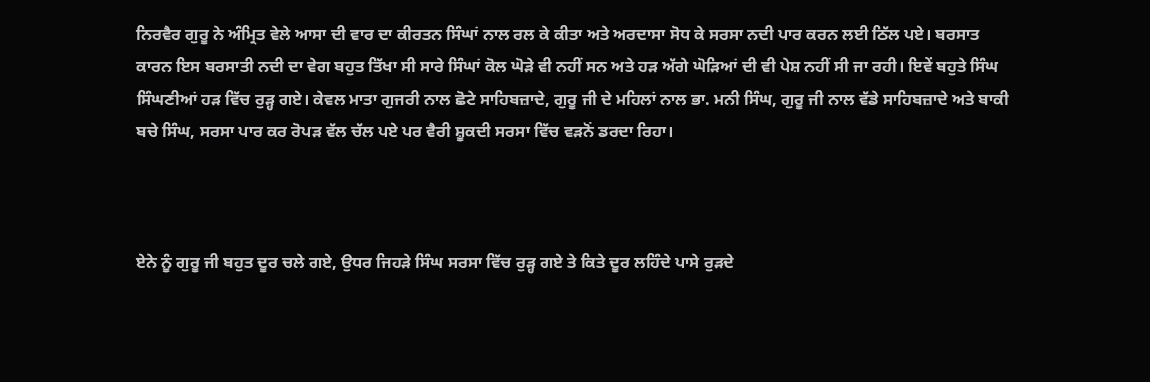ਨਿਰਵੈਰ ਗੁਰੂ ਨੇ ਅੰਮ੍ਰਿਤ ਵੇਲੇ ਆਸਾ ਦੀ ਵਾਰ ਦਾ ਕੀਰਤਨ ਸਿੰਘਾਂ ਨਾਲ ਰਲ ਕੇ ਕੀਤਾ ਅਤੇ ਅਰਦਾਸਾ ਸੋਧ ਕੇ ਸਰਸਾ ਨਦੀ ਪਾਰ ਕਰਨ ਲਈ ਠਿੱਲ ਪਏ। ਬਰਸਾਤ ਕਾਰਨ ਇਸ ਬਰਸਾਤੀ ਨਦੀ ਦਾ ਵੇਗ ਬਹੁਤ ਤਿੱਖਾ ਸੀ ਸਾਰੇ ਸਿੰਘਾਂ ਕੋਲ ਘੋੜੇ ਵੀ ਨਹੀਂ ਸਨ ਅਤੇ ਹੜ ਅੱਗੇ ਘੋੜਿਆਂ ਦੀ ਵੀ ਪੇਸ਼ ਨਹੀਂ ਸੀ ਜਾ ਰਹੀ। ਇਵੇਂ ਬਹੁਤੇ ਸਿੰਘ ਸਿੰਘਣੀਆਂ ਹੜ ਵਿੱਚ ਰੁੜ੍ਹ ਗਏ। ਕੇਵਲ ਮਾਤਾ ਗੁਜਰੀ ਨਾਲ ਛੋਟੇ ਸਾਹਿਬਜ਼ਾਦੇ, ਗੁਰੂ ਜੀ ਦੇ ਮਹਿਲਾਂ ਨਾਲ ਭਾ. ਮਨੀ ਸਿੰਘ, ਗੁਰੂ ਜੀ ਨਾਲ ਵੱਡੇ ਸਾਹਿਬਜ਼ਾਦੇ ਅਤੇ ਬਾਕੀ ਬਚੇ ਸਿੰਘ, ਸਰਸਾ ਪਾਰ ਕਰ ਰੋਪੜ ਵੱਲ ਚੱਲ ਪਏ ਪਰ ਵੈਰੀ ਸ਼ੂਕਦੀ ਸਰਸਾ ਵਿੱਚ ਵੜਨੋਂ ਡਰਦਾ ਰਿਹਾ।



ਏਨੇ ਨੂੰ ਗੁਰੂ ਜੀ ਬਹੁਤ ਦੂਰ ਚਲੇ ਗਏ, ਉਧਰ ਜਿਹੜੇ ਸਿੰਘ ਸਰਸਾ ਵਿੱਚ ਰੁੜ੍ਹ ਗਏ ਤੇ ਕਿਤੇ ਦੂਰ ਲਹਿੰਦੇ ਪਾਸੇ ਰੁੜਦੇ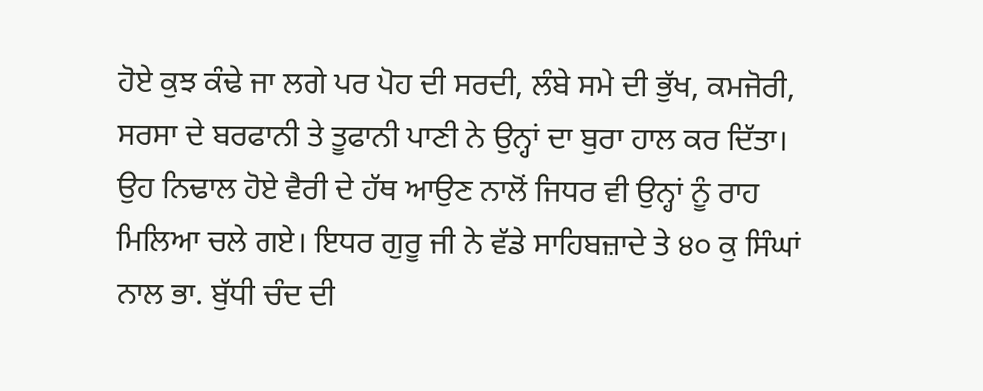ਹੋਏ ਕੁਝ ਕੰਢੇ ਜਾ ਲਗੇ ਪਰ ਪੋਹ ਦੀ ਸਰਦੀ, ਲੰਬੇ ਸਮੇ ਦੀ ਭੁੱਖ, ਕਮਜੋਰੀ, ਸਰਸਾ ਦੇ ਬਰਫਾਨੀ ਤੇ ਤੂਫਾਨੀ ਪਾਣੀ ਨੇ ਉਨ੍ਹਾਂ ਦਾ ਬੁਰਾ ਹਾਲ ਕਰ ਦਿੱਤਾ। ਉਹ ਨਿਢਾਲ ਹੋਏ ਵੈਰੀ ਦੇ ਹੱਥ ਆਉਣ ਨਾਲੋਂ ਜਿਧਰ ਵੀ ਉਨ੍ਹਾਂ ਨੂੰ ਰਾਹ ਮਿਲਿਆ ਚਲੇ ਗਏ। ਇਧਰ ਗੁਰੂ ਜੀ ਨੇ ਵੱਡੇ ਸਾਹਿਬਜ਼ਾਦੇ ਤੇ ੪੦ ਕੁ ਸਿੰਘਾਂ ਨਾਲ ਭਾ. ਬੁੱਧੀ ਚੰਦ ਦੀ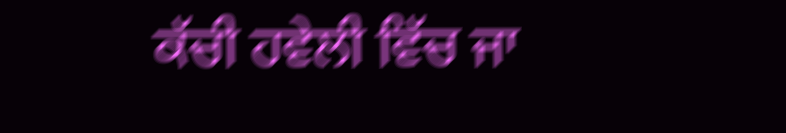ਕੱਚੀ ਹਵੇਲੀ ਵਿੱਚ ਜਾ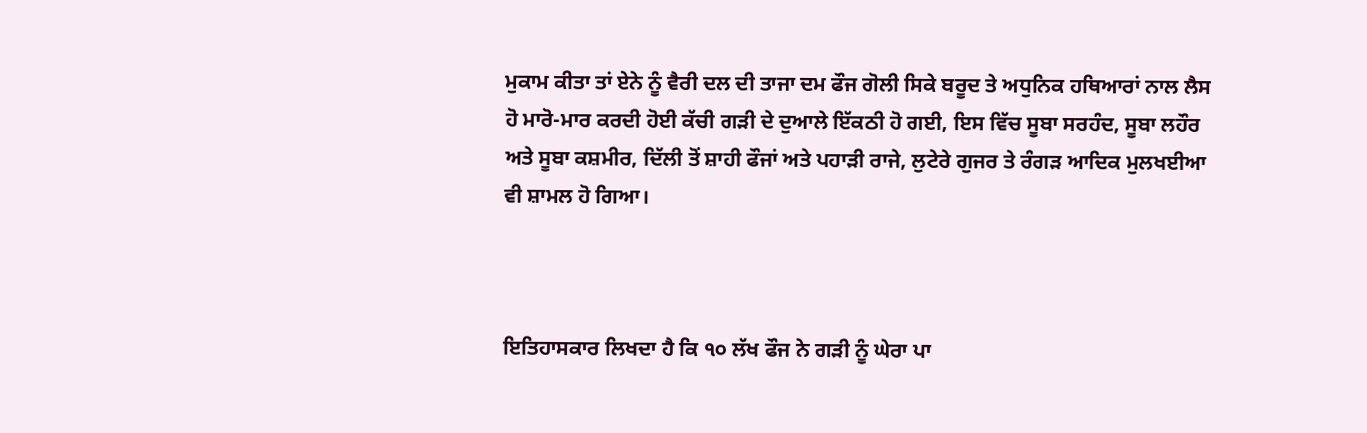ਮੁਕਾਮ ਕੀਤਾ ਤਾਂ ਏਨੇ ਨੂੰ ਵੈਰੀ ਦਲ ਦੀ ਤਾਜਾ ਦਮ ਫੌਜ ਗੋਲੀ ਸਿਕੇ ਬਰੂਦ ਤੇ ਅਧੁਨਿਕ ਹਥਿਆਰਾਂ ਨਾਲ ਲੈਸ ਹੋ ਮਾਰੋ-ਮਾਰ ਕਰਦੀ ਹੋਈ ਕੱਚੀ ਗੜੀ ਦੇ ਦੁਆਲੇ ਇੱਕਠੀ ਹੋ ਗਈ, ਇਸ ਵਿੱਚ ਸੂਬਾ ਸਰਹੰਦ, ਸੂਬਾ ਲਹੌਰ ਅਤੇ ਸੂਬਾ ਕਸ਼ਮੀਰ, ਦਿੱਲੀ ਤੋਂ ਸ਼ਾਹੀ ਫੌਜਾਂ ਅਤੇ ਪਹਾੜੀ ਰਾਜੇ, ਲੁਟੇਰੇ ਗੁਜਰ ਤੇ ਰੰਗੜ ਆਦਿਕ ਮੁਲਖਈਆ ਵੀ ਸ਼ਾਮਲ ਹੋ ਗਿਆ।



ਇਤਿਹਾਸਕਾਰ ਲਿਖਦਾ ਹੈ ਕਿ ੧੦ ਲੱਖ ਫੌਜ ਨੇ ਗੜੀ ਨੂੰ ਘੇਰਾ ਪਾ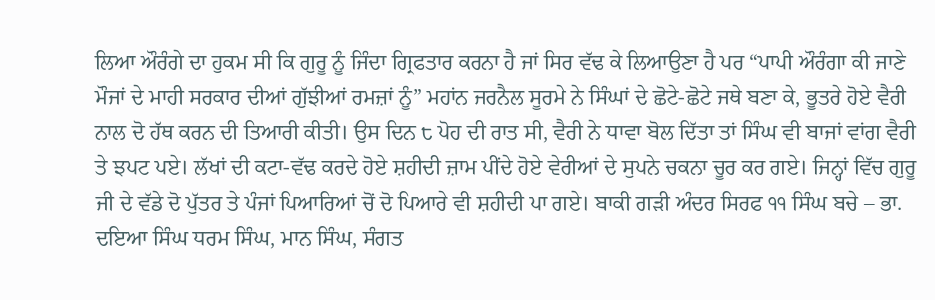ਲਿਆ ਔਰੰਗੇ ਦਾ ਹੁਕਮ ਸੀ ਕਿ ਗੁਰੂ ਨੂੰ ਜਿੰਦਾ ਗ੍ਰਿਫਤਾਰ ਕਰਨਾ ਹੈ ਜਾਂ ਸਿਰ ਵੱਢ ਕੇ ਲਿਆਉਣਾ ਹੈ ਪਰ “ਪਾਪੀ ਔਰੰਗਾ ਕੀ ਜਾਣੇ ਮੌਜਾਂ ਦੇ ਮਾਹੀ ਸਰਕਾਰ ਦੀਆਂ ਗੁੱਝੀਆਂ ਰਮਜ਼ਾਂ ਨੂੰ” ਮਹਾਂਨ ਜਰਨੈਲ ਸੂਰਮੇ ਨੇ ਸਿੰਘਾਂ ਦੇ ਛੋਟੇ-ਛੋਟੇ ਜਥੇ ਬਣਾ ਕੇ, ਭੂਤਰੇ ਹੋਏ ਵੈਰੀ ਨਾਲ ਦੋ ਹੱਥ ਕਰਨ ਦੀ ਤਿਆਰੀ ਕੀਤੀ। ਉਸ ਦਿਨ ੮ ਪੋਹ ਦੀ ਰਾਤ ਸੀ, ਵੈਰੀ ਨੇ ਧਾਵਾ ਬੋਲ ਦਿੱਤਾ ਤਾਂ ਸਿੰਘ ਵੀ ਬਾਜਾਂ ਵਾਂਗ ਵੈਰੀ ਤੇ ਝਪਟ ਪਏ। ਲੱਖਾਂ ਦੀ ਕਟਾ-ਵੱਢ ਕਰਦੇ ਹੋਏ ਸ਼ਹੀਦੀ ਜ਼ਾਮ ਪੀਂਦੇ ਹੋਏ ਵੇਰੀਆਂ ਦੇ ਸੁਪਨੇ ਚਕਨਾ ਚੂਰ ਕਰ ਗਏ। ਜਿਨ੍ਹਾਂ ਵਿੱਚ ਗੁਰੂ ਜੀ ਦੇ ਵੱਡੇ ਦੋ ਪੁੱਤਰ ਤੇ ਪੰਜਾਂ ਪਿਆਰਿਆਂ ਚੋਂ ਦੋ ਪਿਆਰੇ ਵੀ ਸ਼ਹੀਦੀ ਪਾ ਗਏ। ਬਾਕੀ ਗੜੀ ਅੰਦਰ ਸਿਰਫ ੧੧ ਸਿੰਘ ਬਚੇ – ਭਾ. ਦਇਆ ਸਿੰਘ ਧਰਮ ਸਿੰਘ, ਮਾਨ ਸਿੰਘ, ਸੰਗਤ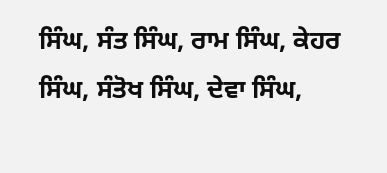ਸਿੰਘ, ਸੰਤ ਸਿੰਘ, ਰਾਮ ਸਿੰਘ, ਕੇਹਰ ਸਿੰਘ, ਸੰਤੋਖ ਸਿੰਘ, ਦੇਵਾ ਸਿੰਘ,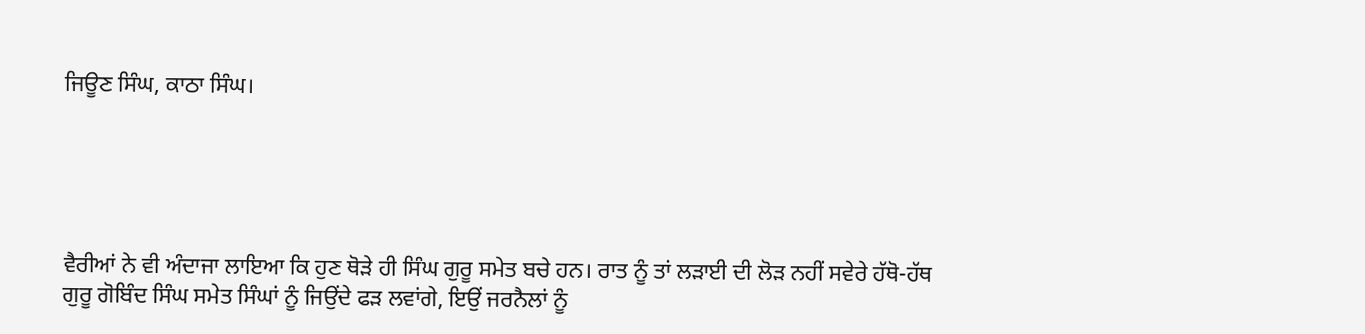ਜਿਊਣ ਸਿੰਘ, ਕਾਠਾ ਸਿੰਘ।





ਵੈਰੀਆਂ ਨੇ ਵੀ ਅੰਦਾਜਾ ਲਾਇਆ ਕਿ ਹੁਣ ਥੋੜੇ ਹੀ ਸਿੰਘ ਗੁਰੂ ਸਮੇਤ ਬਚੇ ਹਨ। ਰਾਤ ਨੂੰ ਤਾਂ ਲੜਾਈ ਦੀ ਲੋੜ ਨਹੀਂ ਸਵੇਰੇ ਹੱਥੋ-ਹੱਥ ਗੁਰੂ ਗੋਬਿੰਦ ਸਿੰਘ ਸਮੇਤ ਸਿੰਘਾਂ ਨੂੰ ਜਿਉਂਦੇ ਫੜ ਲਵਾਂਗੇ, ਇਉਂ ਜਰਨੈਲਾਂ ਨੂੰ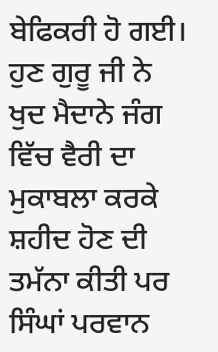ਬੇਫਿਕਰੀ ਹੋ ਗਈ। ਹੁਣ ਗੁਰੂ ਜੀ ਨੇ ਖੁਦ ਮੈਦਾਨੇ ਜੰਗ ਵਿੱਚ ਵੈਰੀ ਦਾ ਮੁਕਾਬਲਾ ਕਰਕੇ ਸ਼ਹੀਦ ਹੋਣ ਦੀ ਤਮੱਨਾ ਕੀਤੀ ਪਰ ਸਿੰਘਾਂ ਪਰਵਾਨ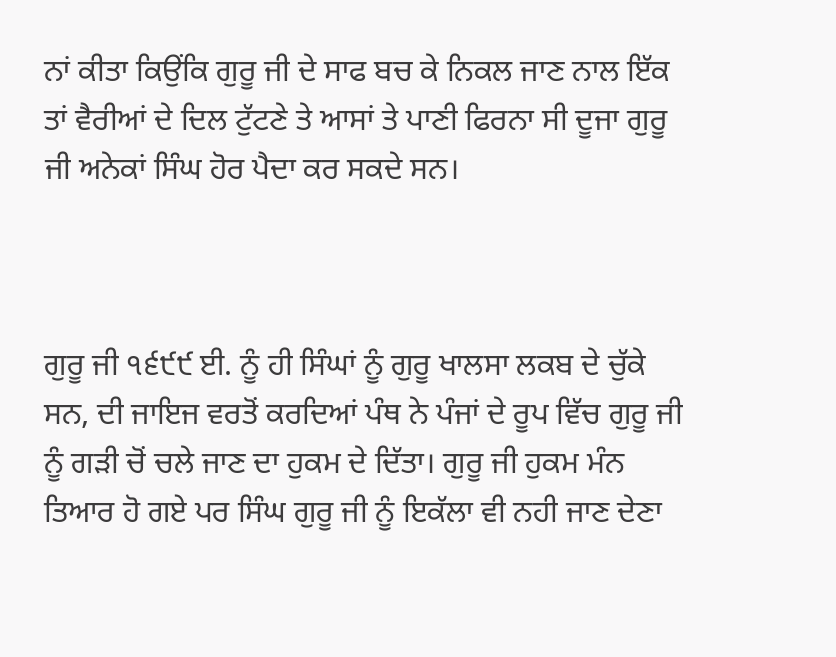ਨਾਂ ਕੀਤਾ ਕਿਉਂਕਿ ਗੁਰੂ ਜੀ ਦੇ ਸਾਫ ਬਚ ਕੇ ਨਿਕਲ ਜਾਣ ਨਾਲ ਇੱਕ ਤਾਂ ਵੈਰੀਆਂ ਦੇ ਦਿਲ ਟੁੱਟਣੇ ਤੇ ਆਸਾਂ ਤੇ ਪਾਣੀ ਫਿਰਨਾ ਸੀ ਦੂਜਾ ਗੁਰੂ ਜੀ ਅਨੇਕਾਂ ਸਿੰਘ ਹੋਰ ਪੈਦਾ ਕਰ ਸਕਦੇ ਸਨ।



ਗੁਰੂ ਜੀ ੧੬੯੯ ਈ. ਨੂੰ ਹੀ ਸਿੰਘਾਂ ਨੂੰ ਗੁਰੂ ਖਾਲਸਾ ਲਕਬ ਦੇ ਚੁੱਕੇ ਸਨ, ਦੀ ਜਾਇਜ ਵਰਤੋਂ ਕਰਦਿਆਂ ਪੰਥ ਨੇ ਪੰਜਾਂ ਦੇ ਰੂਪ ਵਿੱਚ ਗੁਰੂ ਜੀ ਨੂੰ ਗੜੀ ਚੋਂ ਚਲੇ ਜਾਣ ਦਾ ਹੁਕਮ ਦੇ ਦਿੱਤਾ। ਗੁਰੂ ਜੀ ਹੁਕਮ ਮੰਨ ਤਿਆਰ ਹੋ ਗਏ ਪਰ ਸਿੰਘ ਗੁਰੂ ਜੀ ਨੂੰ ਇਕੱਲਾ ਵੀ ਨਹੀ ਜਾਣ ਦੇਣਾ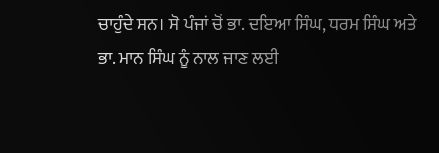ਚਾਹੁੰਦੇ ਸਨ। ਸੋ ਪੰਜਾਂ ਚੋਂ ਭਾ. ਦਇਆ ਸਿੰਘ, ਧਰਮ ਸਿੰਘ ਅਤੇ ਭਾ. ਮਾਨ ਸਿੰਘ ਨੂੰ ਨਾਲ ਜਾਣ ਲਈ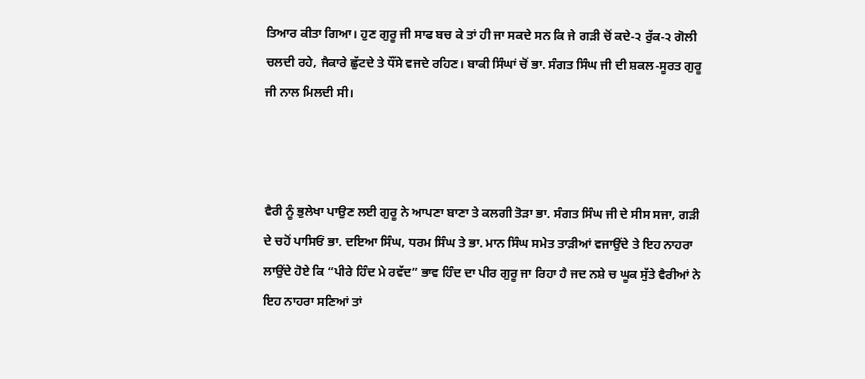ਤਿਆਰ ਕੀਤਾ ਗਿਆ। ਹੁਣ ਗੁਰੂ ਜੀ ਸਾਫ ਬਚ ਕੇ ਤਾਂ ਹੀ ਜਾ ਸਕਦੇ ਸਨ ਕਿ ਜੇ ਗੜੀ ਚੋਂ ਕਦੇ-੨ ਰੁੱਕ-੨ ਗੋਲੀ ਚਲਦੀ ਰਹੇ, ਜੈਕਾਰੇ ਛੁੱਟਦੇ ਤੇ ਧੌਂਸੇ ਵਜਦੇ ਰਹਿਣ। ਬਾਕੀ ਸਿੰਘਾਂ ਚੋਂ ਭਾ. ਸੰਗਤ ਸਿੰਘ ਜੀ ਦੀ ਸ਼ਕਲ-ਸੂਰਤ ਗੁਰੂ ਜੀ ਨਾਲ ਮਿਲਦੀ ਸੀ।



ਵੈਰੀ ਨੂੰ ਭੁਲੇਖਾ ਪਾਉਣ ਲਈ ਗੁਰੂ ਨੇ ਆਪਣਾ ਬਾਣਾ ਤੇ ਕਲਗੀ ਤੋੜਾ ਭਾ. ਸੰਗਤ ਸਿੰਘ ਜੀ ਦੇ ਸੀਸ ਸਜਾ, ਗੜੀ ਦੇ ਚਹੋਂ ਪਾਸਿਓਂ ਭਾ. ਦਇਆ ਸਿੰਘ, ਧਰਮ ਸਿੰਘ ਤੇ ਭਾ. ਮਾਨ ਸਿੰਘ ਸਮੇਤ ਤਾੜੀਆਂ ਵਜਾਉਂਦੇ ਤੇ ਇਹ ਨਾਹਰਾ ਲਾਉਂਦੇ ਹੋਏ ਕਿ “ਪੀਰੇ ਹਿੰਦ ਮੇ ਰਵੱਦ” ਭਾਵ ਹਿੰਦ ਦਾ ਪੀਰ ਗੁਰੂ ਜਾ ਰਿਹਾ ਹੈ ਜਦ ਨਸ਼ੇ ਚ ਘੂਕ ਸੁੱਤੇ ਵੈਰੀਆਂ ਨੇ ਇਹ ਨਾਹਰਾ ਸਣਿਆਂ ਤਾਂ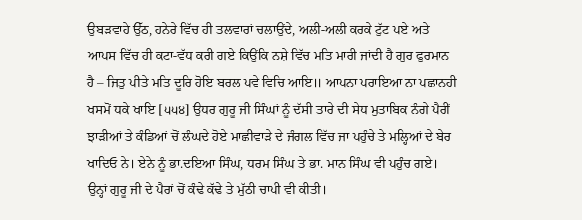ਉਬੜਵਾਹੇ ਉੱਠ, ਹਨੇਰੇ ਵਿੱਚ ਹੀ ਤਲਵਾਰਾਂ ਚਲਾਉਂਦੇ, ਅਲੀ-ਅਲੀ ਕਰਕੇ ਟੁੱਟ ਪਏ ਅਤੇ ਆਪਸ ਵਿੱਚ ਹੀ ਕਟਾ-ਵੱਧ ਕਰੀ ਗਏ ਕਿਉਂਕਿ ਨਸ਼ੇ ਵਿੱਚ ਮਤਿ ਮਾਰੀ ਜਾਂਦੀ ਹੈ ਗੁਰ ਫੁਰਮਾਨ ਹੈ – ਜਿਤੁ ਪੀਤੇ ਮਤਿ ਦੂਰਿ ਹੋਇ ਬਰਲ ਪਵੇ ਵਿਚਿ ਆਇ॥ ਆਪਨਾ ਪਰਾਇਆ ਨਾ ਪਛਾਨਹੀ ਖਸਮੋਂ ਧਕੇ ਖਾਇ [੫੫੪] ਉਧਰ ਗੁਰੂ ਜੀ ਸਿੰਘਾਂ ਨੂੰ ਦੱਸੀ ਤਾਰੇ ਦੀ ਸੇਧ ਮੁਤਾਬਿਕ ਨੰਗੇ ਪੈਰੀਂ ਝਾੜੀਆਂ ਤੇ ਕੰਡਿਆਂ ਚੋਂ ਲੰਘਦੇ ਹੋਏ ਮਾਛੀਵਾੜੇ ਦੇ ਜੰਗਲ ਵਿੱਚ ਜਾ ਪਹੁੰਚੇ ਤੇ ਮਲ੍ਹਿਆਂ ਦੇ ਬੇਰ ਖਾਦਿਓ ਨੇ। ਏਨੇ ਨੂੰ ਭਾ.ਦਇਆ ਸਿੰਘ, ਧਰਮ ਸਿੰਘ ਤੇ ਭਾ. ਮਾਨ ਸਿੰਘ ਵੀ ਪਹੁੰਚ ਗਏ। ਉਨ੍ਹਾਂ ਗੁਰੂ ਜੀ ਦੇ ਪੈਰਾਂ ਚੋਂ ਕੰਢੇ ਕੱਢੇ ਤੇ ਮੁੱਠੀ ਚਾਪੀ ਵੀ ਕੀਤੀ।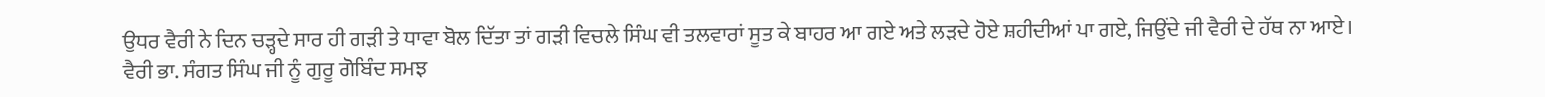ਉਧਰ ਵੈਰੀ ਨੇ ਦਿਨ ਚੜ੍ਹਦੇ ਸਾਰ ਹੀ ਗੜੀ ਤੇ ਧਾਵਾ ਬੋਲ ਦਿੱਤਾ ਤਾਂ ਗੜੀ ਵਿਚਲੇ ਸਿੰਘ ਵੀ ਤਲਵਾਰਾਂ ਸੂਤ ਕੇ ਬਾਹਰ ਆ ਗਏ ਅਤੇ ਲੜਦੇ ਹੋਏ ਸ਼ਹੀਦੀਆਂ ਪਾ ਗਏ, ਜਿਉਂਦੇ ਜੀ ਵੈਰੀ ਦੇ ਹੱਥ ਨਾ ਆਏ। ਵੈਰੀ ਭਾ. ਸੰਗਤ ਸਿੰਘ ਜੀ ਨੂੰ ਗੁਰੂ ਗੋਬਿੰਦ ਸਮਝ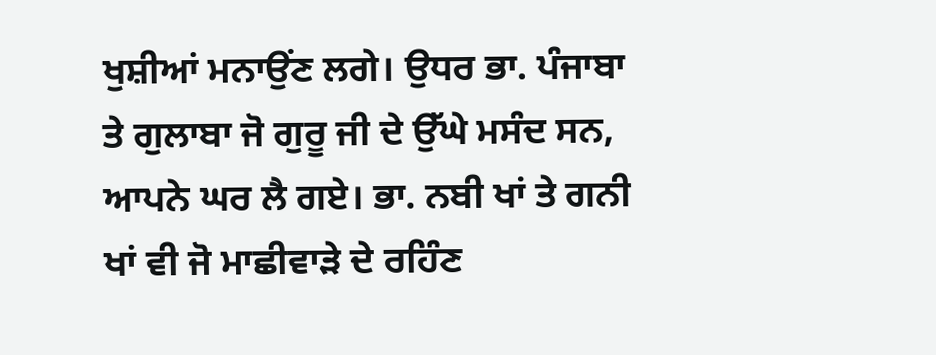ਖੁਸ਼ੀਆਂ ਮਨਾਉਂਣ ਲਗੇ। ਉਧਰ ਭਾ. ਪੰਜਾਬਾ ਤੇ ਗੁਲਾਬਾ ਜੋ ਗੁਰੂ ਜੀ ਦੇ ਉੱਘੇ ਮਸੰਦ ਸਨ, ਆਪਨੇ ਘਰ ਲੈ ਗਏ। ਭਾ. ਨਬੀ ਖਾਂ ਤੇ ਗਨੀ ਖਾਂ ਵੀ ਜੋ ਮਾਛੀਵਾੜੇ ਦੇ ਰਹਿੰਣ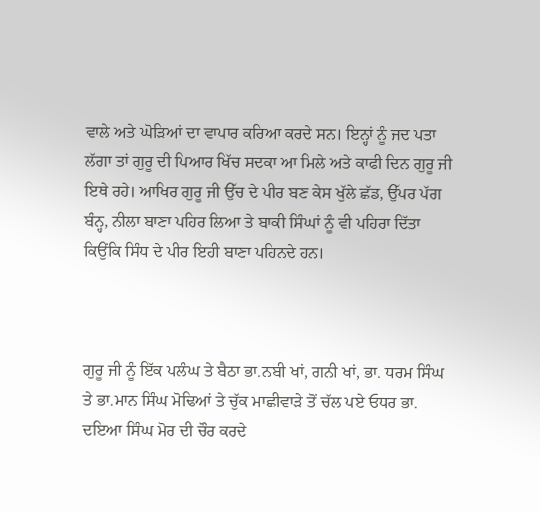ਵਾਲੇ ਅਤੇ ਘੋੜਿਆਂ ਦਾ ਵਾਪਾਰ ਕਰਿਆ ਕਰਦੇ ਸਨ। ਇਨ੍ਹਾਂ ਨੂੰ ਜਦ ਪਤਾ ਲੱਗਾ ਤਾਂ ਗੁਰੂ ਦੀ ਪਿਆਰ ਖਿੱਚ ਸਦਕਾ ਆ ਮਿਲੇ ਅਤੇ ਕਾਫੀ ਦਿਨ ਗੁਰੂ ਜੀ ਇਥੇ ਰਹੇ। ਆਖਿਰ ਗੁਰੂ ਜੀ ਉੱਚ ਦੇ ਪੀਰ ਬਣ ਕੇਸ ਖੁੱਲੇ ਛੱਡ, ਉੱਪਰ ਪੱਗ ਬੰਨ੍ਹ, ਨੀਲਾ ਬਾਣਾ ਪਹਿਰ ਲਿਆ ਤੇ ਬਾਕੀ ਸਿੰਘਾਂ ਨੂੰ ਵੀ ਪਹਿਰਾ ਦਿੱਤਾ ਕਿਉਂਕਿ ਸਿੰਧ ਦੇ ਪੀਰ ਇਹੀ ਬਾਣਾ ਪਹਿਨਦੇ ਹਨ।



ਗੁਰੂ ਜੀ ਨੂੰ ਇੱਕ ਪਲੰਘ ਤੇ ਬੈਠਾ ਭਾ.ਨਬੀ ਖਾਂ, ਗਨੀ ਖਾਂ, ਭਾ. ਧਰਮ ਸਿੰਘ ਤੇ ਭਾ.ਮਾਨ ਸਿੰਘ ਮੋਢਿਆਂ ਤੇ ਚੁੱਕ ਮਾਛੀਵਾੜੇ ਤੋਂ ਚੱਲ ਪਏ ਓਧਰ ਭਾ. ਦਇਆ ਸਿੰਘ ਮੋਰ ਦੀ ਚੌਰ ਕਰਦੇ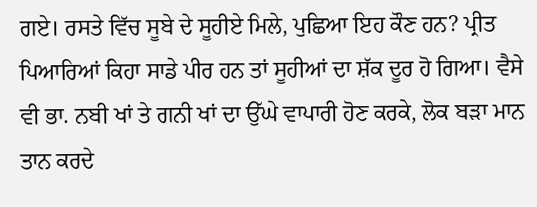ਗਏ। ਰਸਤੇ ਵਿੱਚ ਸੂਬੇ ਦੇ ਸੂਹੀਏ ਮਿਲੇ, ਪੁਛਿਆ ਇਹ ਕੌਣ ਹਨ? ਪ੍ਰੀਤ ਪਿਆਰਿਆਂ ਕਿਹਾ ਸਾਡੇ ਪੀਰ ਹਨ ਤਾਂ ਸੂਹੀਆਂ ਦਾ ਸ਼ੱਕ ਦੂਰ ਹੋ ਗਿਆ। ਵੈਸੇ ਵੀ ਭਾ. ਨਬੀ ਖਾਂ ਤੇ ਗਨੀ ਖਾਂ ਦਾ ਉੱਘੇ ਵਾਪਾਰੀ ਹੋਣ ਕਰਕੇ, ਲੋਕ ਬੜਾ ਮਾਨ ਤਾਨ ਕਰਦੇ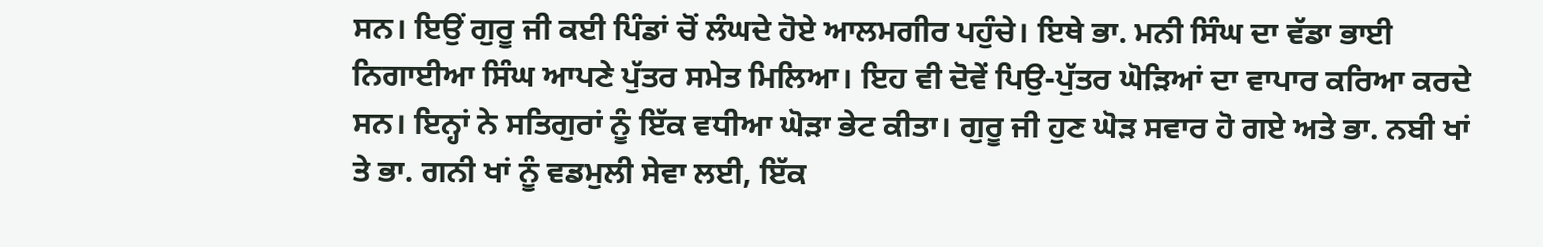ਸਨ। ਇਉਂ ਗੁਰੂ ਜੀ ਕਈ ਪਿੰਡਾਂ ਚੋਂ ਲੰਘਦੇ ਹੋਏ ਆਲਮਗੀਰ ਪਹੁੰਚੇ। ਇਥੇ ਭਾ. ਮਨੀ ਸਿੰਘ ਦਾ ਵੱਡਾ ਭਾਈ ਨਿਗਾਈਆ ਸਿੰਘ ਆਪਣੇ ਪੁੱਤਰ ਸਮੇਤ ਮਿਲਿਆ। ਇਹ ਵੀ ਦੋਵੇਂ ਪਿਉ-ਪੁੱਤਰ ਘੋੜਿਆਂ ਦਾ ਵਾਪਾਰ ਕਰਿਆ ਕਰਦੇ ਸਨ। ਇਨ੍ਹਾਂ ਨੇ ਸਤਿਗੁਰਾਂ ਨੂੰ ਇੱਕ ਵਧੀਆ ਘੋੜਾ ਭੇਟ ਕੀਤਾ। ਗੁਰੂ ਜੀ ਹੁਣ ਘੋੜ ਸਵਾਰ ਹੋ ਗਏ ਅਤੇ ਭਾ. ਨਬੀ ਖਾਂ ਤੇ ਭਾ. ਗਨੀ ਖਾਂ ਨੂੰ ਵਡਮੁਲੀ ਸੇਵਾ ਲਈ, ਇੱਕ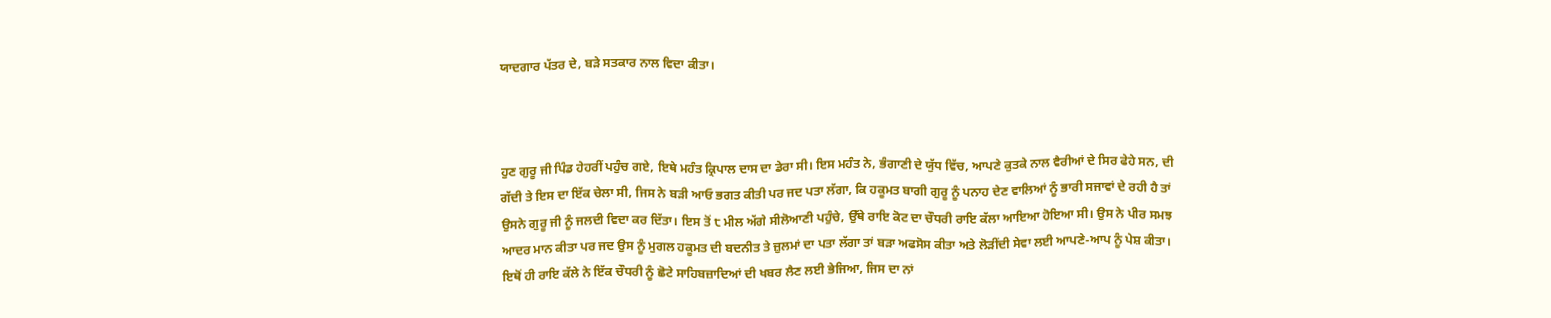ਯਾਦਗਾਰ ਪੱਤਰ ਦੇ, ਬੜੇ ਸਤਕਾਰ ਨਾਲ ਵਿਦਾ ਕੀਤਾ।



ਹੁਣ ਗੁਰੂ ਜੀ ਪਿੰਡ ਹੇਹਰੀਂ ਪਹੁੰਚ ਗਏ, ਇਥੇ ਮਹੰਤ ਕ੍ਰਿਪਾਲ ਦਾਸ ਦਾ ਡੇਰਾ ਸੀ। ਇਸ ਮਹੰਤ ਨੇ, ਭੰਗਾਣੀ ਦੇ ਯੁੱਧ ਵਿੱਚ, ਆਪਣੇ ਕੁਤਕੇ ਨਾਲ ਵੈਰੀਆਂ ਦੇ ਸਿਰ ਫੇਹੇ ਸਨ, ਦੀ ਗੱਦੀ ਤੇ ਇਸ ਦਾ ਇੱਕ ਚੇਲਾ ਸੀ, ਜਿਸ ਨੇ ਬੜੀ ਆਓ ਭਗਤ ਕੀਤੀ ਪਰ ਜਦ ਪਤਾ ਲੱਗਾ, ਕਿ ਹਕੂਮਤ ਬਾਗੀ ਗੁਰੂ ਨੂੰ ਪਨਾਹ ਦੇਣ ਵਾਲਿਆਂ ਨੂੰ ਭਾਰੀ ਸਜਾਵਾਂ ਦੇ ਰਹੀ ਹੈ ਤਾਂ ਉਸਨੇ ਗੁਰੂ ਜੀ ਨੂੰ ਜਲਦੀ ਵਿਦਾ ਕਰ ਦਿੱਤਾ। ਇਸ ਤੋਂ ੮ ਮੀਲ ਅੱਗੇ ਸੀਲੋਆਣੀ ਪਹੁੰਚੇ, ਉੱਥੇ ਰਾਇ ਕੋਟ ਦਾ ਚੌਧਰੀ ਰਾਇ ਕੱਲਾ ਆਇਆ ਹੋਇਆ ਸੀ। ਉਸ ਨੇ ਪੀਰ ਸਮਝ ਆਦਰ ਮਾਨ ਕੀਤਾ ਪਰ ਜਦ ਉਸ ਨੂੰ ਮੁਗਲ ਹਕੂਮਤ ਦੀ ਬਦਨੀਤ ਤੇ ਜ਼ੁਲਮਾਂ ਦਾ ਪਤਾ ਲੱਗਾ ਤਾਂ ਬੜਾ ਅਫਸੋਸ ਕੀਤਾ ਅਤੇ ਲੋੜੀਂਦੀ ਸੇਵਾ ਲਈ ਆਪਣੇ-ਆਪ ਨੂੰ ਪੇਸ਼ ਕੀਤਾ। ਇਥੋਂ ਹੀ ਰਾਇ ਕੱਲੇ ਨੇ ਇੱਕ ਚੌਧਰੀ ਨੂੰ ਛੋਟੇ ਸਾਹਿਬਜ਼ਾਦਿਆਂ ਦੀ ਖਬਰ ਲੈਣ ਲਈ ਭੇਜਿਆ, ਜਿਸ ਦਾ ਨਾਂ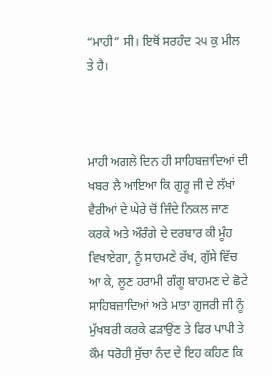“ਮਾਹੀ” ਸੀ। ਇਥੋਂ ਸਰਹੰਦ ੨੫ ਕੁ ਮੀਲ ਤੇ ਹੈ।



ਮਾਹੀ ਅਗਲੇ ਦਿਨ ਹੀ ਸਾਹਿਬਜ਼ਾਦਿਆਂ ਦੀ ਖਬਰ ਲੈ ਆਇਆ ਕਿ ਗੁਰੂ ਜੀ ਦੇ ਲੱਖਾਂ ਵੈਰੀਆਂ ਦੇ ਘੇਰੇ ਚੋਂ ਜਿੰਦੇ ਨਿਕਲ ਜਾਣ ਕਰਕੇ ਅਤੇ ਔਰੰਗੇ ਦੇ ਦਰਬਾਰ ਕੀ ਮੂੰਹ ਵਿਖਾਏਗਾ, ਨੂੰ ਸਾਹਮਣੇ ਰੱਖ, ਗੁੱਸੇ ਵਿੱਚ ਆ ਕੇ, ਲੂਣ ਹਰਾਮੀ ਗੰਗੂ ਬਾਹਮਣ ਦੇ ਛੋਟੇ ਸਾਹਿਬਜ਼ਾਦਿਆਂ ਅਤੇ ਮਾਤਾ ਗੁਜਰੀ ਜੀ ਨੂੰ ਮੁੱਖਬਰੀ ਕਰਕੇ ਫੜਾਉਂਣ ਤੇ ਫਿਰ ਪਾਪੀ ਤੇ ਕੌਮ ਧਰੋਹੀ ਸੁੱਚਾ ਨੰਦ ਦੇ ਇਹ ਕਹਿਣ ਕਿ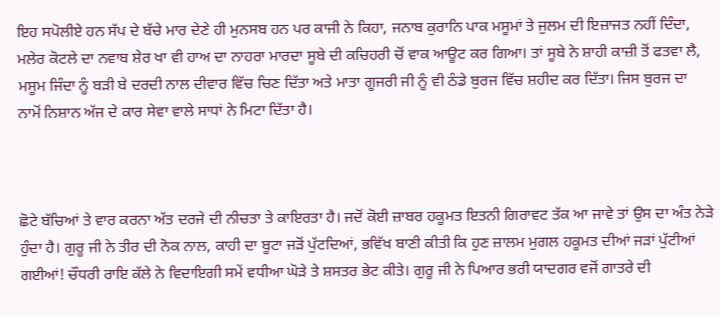ਇਹ ਸਪੋਲੀਏ ਹਨ ਸੱਪ ਦੇ ਬੱਚੇ ਮਾਰ ਦੇਣੇ ਹੀ ਮੁਨਸਬ ਹਨ ਪਰ ਕਾਜੀ ਨੇ ਕਿਹਾ, ਜਨਾਬ ਕੁਰਾਨਿ ਪਾਕ ਮਸੂਮਾਂ ਤੇ ਜੁਲਮ ਦੀ ਇਜ਼ਾਜਤ ਨਹੀਂ ਦਿੰਦਾ, ਮਲੇਰ ਕੋਟਲੇ ਦਾ ਨਵਾਬ ਸ਼ੇਰ ਖਾ ਵੀ ਹਾਅ ਦਾ ਨਾਹਰਾ ਮਾਰਦਾ ਸੂਬੇ ਦੀ ਕਚਿਹਰੀ ਚੋਂ ਵਾਕ ਆਊਟ ਕਰ ਗਿਆ। ਤਾਂ ਸੂਬੇ ਨੇ ਸ਼ਾਹੀ ਕਾਜ਼ੀ ਤੋਂ ਫਤਵਾ ਲੈ, ਮਸੂਮ ਜਿੰਦਾ ਨੂੰ ਬੜੀ ਬੇ ਦਰਦੀ ਨਾਲ ਦੀਵਾਰ ਵਿੱਚ ਚਿਣ ਦਿੱਤਾ ਅਤੇ ਮਾਤਾ ਗੂਜਰੀ ਜੀ ਨੂੰ ਵੀ ਠੰਡੇ ਬੁਰਜ ਵਿੱਚ ਸ਼ਹੀਦ ਕਰ ਦਿੱਤਾ। ਜਿਸ ਬੁਰਜ ਦਾ ਨਾਮੋਂ ਨਿਸ਼ਾਨ ਅੱਜ ਦੇ ਕਾਰ ਸੇਵਾ ਵਾਲੇ ਸਾਧਾਂ ਨੇ ਮਿਟਾ ਦਿੱਤਾ ਹੈ।



ਛੋਟੇ ਬੱਚਿਆਂ ਤੇ ਵਾਰ ਕਰਨਾ ਅੱਤ ਦਰਜੇ ਦੀ ਨੀਚਤਾ ਤੇ ਕਾਇਰਤਾ ਹੈ। ਜਦੋਂ ਕੋਈ ਜ਼ਾਬਰ ਹਕੂਮਤ ਇਤਨੀ ਗਿਰਾਵਟ ਤੱਕ ਆ ਜਾਵੇ ਤਾਂ ਉਸ ਦਾ ਅੰਤ ਨੇੜੇ ਹੁੰਦਾ ਹੈ। ਗੁਰੂ ਜੀ ਨੇ ਤੀਰ ਦੀ ਨੋਕ ਨਾਲ, ਕਾਹੀ ਦਾ ਬੂਟਾ ਜੜੋਂ ਪੁੱਟਦਿਆਂ, ਭਵਿੱਖ ਬਾਣੀ ਕੀਤੀ ਕਿ ਹੁਣ ਜ਼ਾਲਮ ਮੁਗਲ ਹਕੂਮਤ ਦੀਆਂ ਜੜਾਂ ਪੁੱਟੀਆਂ ਗਈਆਂ! ਚੌਧਰੀ ਰਾਇ ਕੱਲੇ ਨੇ ਵਿਦਾਇਗੀ ਸਮੇਂ ਵਧੀਆ ਘੋੜੇ ਤੇ ਸ਼ਸਤਰ ਭੇਟ ਕੀਤੇ। ਗੁਰੂ ਜੀ ਨੇ ਪਿਆਰ ਭਰੀ ਯਾਦਗਰ ਵਜੋਂ ਗਾਤਰੇ ਦੀ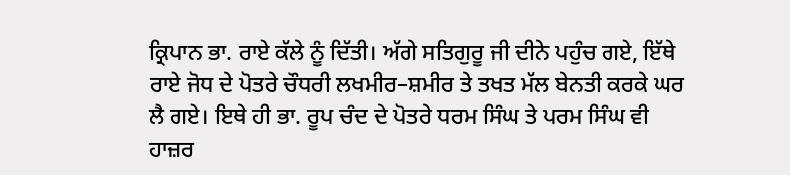ਕ੍ਰਿਪਾਨ ਭਾ. ਰਾਏ ਕੱਲੇ ਨੂੰ ਦਿੱਤੀ। ਅੱਗੇ ਸਤਿਗੁਰੂ ਜੀ ਦੀਨੇ ਪਹੁੰਚ ਗਏ, ਇੱਥੇ ਰਾਏ ਜੋਧ ਦੇ ਪੋਤਰੇ ਚੌਧਰੀ ਲਖਮੀਰ–ਸ਼ਮੀਰ ਤੇ ਤਖਤ ਮੱਲ ਬੇਨਤੀ ਕਰਕੇ ਘਰ ਲੈ ਗਏ। ਇਥੇ ਹੀ ਭਾ. ਰੂਪ ਚੰਦ ਦੇ ਪੋਤਰੇ ਧਰਮ ਸਿੰਘ ਤੇ ਪਰਮ ਸਿੰਘ ਵੀ ਹਾਜ਼ਰ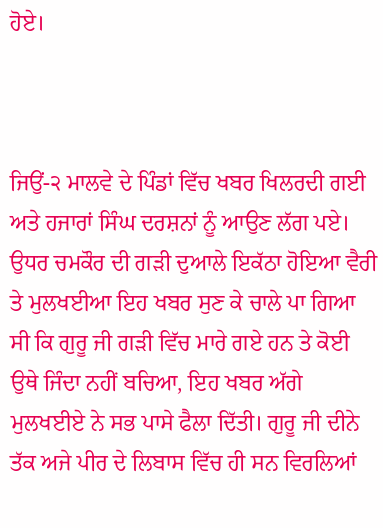ਹੋਏ।



ਜਿਉਂ-੨ ਮਾਲਵੇ ਦੇ ਪਿੰਡਾਂ ਵਿੱਚ ਖਬਰ ਖਿਲਰਦੀ ਗਈ ਅਤੇ ਹਜਾਰਾਂ ਸਿੰਘ ਦਰਸ਼ਨਾਂ ਨੂੰ ਆਉਣ ਲੱਗ ਪਏ। ਉਧਰ ਚਮਕੌਰ ਦੀ ਗੜੀ ਦੁਆਲੇ ਇਕੱਠਾ ਹੋਇਆ ਵੈਰੀ ਤੇ ਮੁਲਖਈਆ ਇਹ ਖਬਰ ਸੁਣ ਕੇ ਚਾਲੇ ਪਾ ਗਿਆ ਸੀ ਕਿ ਗੁਰੂ ਜੀ ਗੜੀ ਵਿੱਚ ਮਾਰੇ ਗਏ ਹਨ ਤੇ ਕੋਈ ਉਥੇ ਜਿੰਦਾ ਨਹੀਂ ਬਚਿਆ, ਇਹ ਖਬਰ ਅੱਗੇ ਮੁਲਖਈਏ ਨੇ ਸਭ ਪਾਸੇ ਫੈਲਾ ਦਿੱਤੀ। ਗੁਰੂ ਜੀ ਦੀਨੇ ਤੱਕ ਅਜੇ ਪੀਰ ਦੇ ਲਿਬਾਸ ਵਿੱਚ ਹੀ ਸਨ ਵਿਰਲਿਆਂ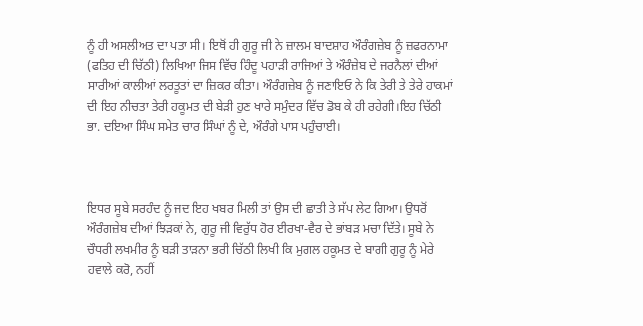ਨੂੰ ਹੀ ਅਸਲੀਅਤ ਦਾ ਪਤਾ ਸੀ। ਇਥੋਂ ਹੀ ਗੁਰੂ ਜੀ ਨੇ ਜ਼ਾਲਮ ਬਾਦਸ਼ਾਹ ਔਰੰਗਜ਼ੇਬ ਨੂੰ ਜ਼ਫਰਨਾਮਾ (ਫਤਿਹ ਦੀ ਚਿੱਠੀ) ਲਿਖਿਆ ਜਿਸ ਵਿੱਚ ਹਿੰਦੂ ਪਹਾੜੀ ਰਾਜਿਆਂ ਤੇ ਔਰੰਜ਼ੇਬ ਦੇ ਜਰਨੈਲਾਂ ਦੀਆਂ ਸਾਰੀਆਂ ਕਾਲੀਆਂ ਲਰਤੂਤਾਂ ਦਾ ਜ਼ਿਕਰ ਕੀਤਾ। ਔਰੰਗਜ਼ੇਬ ਨੂੰ ਜਣਾਇਓ ਨੇ ਕਿ ਤੇਰੀ ਤੇ ਤੇਰੇ ਹਾਕਮਾਂ ਦੀ ਇਹ ਨੀਚਤਾ ਤੇਰੀ ਹਕੂਮਤ ਦੀ ਬੇੜੀ ਹੁਣ ਖਾਰੇ ਸਮੁੰਦਰ ਵਿੱਚ ਡੋਬ ਕੇ ਹੀ ਰਹੇਗੀ।ਇਹ ਚਿੱਠੀ ਭਾ. ਦਇਆ ਸਿੰਘ ਸਮੇਤ ਚਾਰ ਸਿੰਘਾਂ ਨੂੰ ਦੇ, ਔਰੰਗੇ ਪਾਸ ਪਹੁੰਚਾਈ।



ਇਧਰ ਸੂਬੇ ਸਰਹੰਦ ਨੂੰ ਜਦ ਇਹ ਖਬਰ ਮਿਲੀ ਤਾਂ ਉਸ ਦੀ ਛਾਤੀ ਤੇ ਸੱਪ ਲੇਟ ਗਿਆ। ਉਧਰੋਂ ਔਰੰਗਜ਼ੇਬ ਦੀਆਂ ਝਿੜਕਾਂ ਨੇ, ਗੁਰੂ ਜੀ ਵਿਰੁੱਧ ਹੋਰ ਈਰਖਾ-ਵੈਰ ਦੇ ਭਾਂਬੜ ਮਚਾ ਦਿੱਤੇ। ਸੂਬੇ ਨੇ ਚੌਧਰੀ ਲਖਮੀਰ ਨੂੰ ਬੜੀ ਤਾੜਨਾ ਭਰੀ ਚਿੱਠੀ ਲਿਖੀ ਕਿ ਮੁਗਲ ਹਕੂਮਤ ਦੇ ਬਾਗੀ ਗੁਰੂ ਨੂੰ ਮੇਰੇ ਹਵਾਲੇ ਕਰੋ, ਨਹੀਂ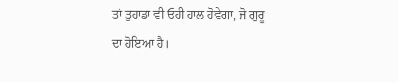ਤਾਂ ਤੁਹਾਡਾ ਵੀ ਓਹੀ ਹਾਲ ਹੋਵੇਗਾ, ਜੋ ਗੁਰੂ ਦਾ ਹੋਇਆ ਹੈ।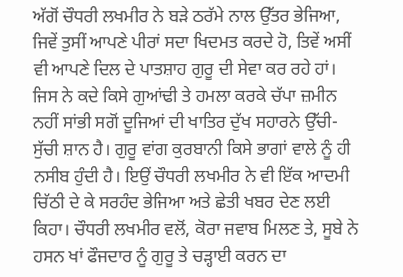ਅੱਗੋਂ ਚੌਧਰੀ ਲਖਮੀਰ ਨੇ ਬੜੇ ਠਰੱਮੇ ਨਾਲ ਉੱਤਰ ਭੇਜਿਆ, ਜਿਵੇਂ ਤੁਸੀਂ ਆਪਣੇ ਪੀਰਾਂ ਸਦਾ ਖਿਦਮਤ ਕਰਦੇ ਹੋ, ਤਿਵੇਂ ਅਸੀਂ ਵੀ ਆਪਣੇ ਦਿਲ ਦੇ ਪਾਤਸ਼ਾਹ ਗੁਰੂ ਦੀ ਸੇਵਾ ਕਰ ਰਹੇ ਹਾਂ। ਜਿਸ ਨੇ ਕਦੇ ਕਿਸੇ ਗੁਆਂਢੀ ਤੇ ਹਮਲਾ ਕਰਕੇ ਚੱਪਾ ਜ਼ਮੀਨ ਨਹੀਂ ਸਾਂਭੀ ਸਗੋਂ ਦੂਜਿਆਂ ਦੀ ਖਾਤਿਰ ਦੁੱਖ ਸਹਾਰਨੇ ਉੱਚੀ-ਸੁੱਚੀ ਸ਼ਾਨ ਹੈ। ਗੁਰੂ ਵਾਂਗ ਕੁਰਬਾਨੀ ਕਿਸੇ ਭਾਗਾਂ ਵਾਲੇ ਨੂੰ ਹੀ ਨਸੀਬ ਹੁੰਦੀ ਹੈ। ਇਉਂ ਚੌਧਰੀ ਲਖਮੀਰ ਨੇ ਵੀ ਇੱਕ ਆਦਮੀ ਚਿੱਠੀ ਦੇ ਕੇ ਸਰਹੰਦ ਭੇਜਿਆ ਅਤੇ ਛੇਤੀ ਖਬਰ ਦੇਣ ਲਈ ਕਿਹਾ। ਚੌਧਰੀ ਲਖਮੀਰ ਵਲੋਂ, ਕੋਰਾ ਜਵਾਬ ਮਿਲਣ ਤੇ, ਸੂਬੇ ਨੇ ਹਸਨ ਖਾਂ ਫੌਜਦਾਰ ਨੂੰ ਗੁਰੂ ਤੇ ਚੜ੍ਹਾਈ ਕਰਨ ਦਾ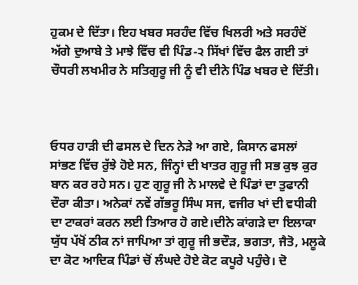ਹੁਕਮ ਦੇ ਦਿੱਤਾ। ਇਹ ਖਬਰ ਸਰਹੰਦ ਵਿੱਚ ਖਿਲਰੀ ਅਤੇ ਸਰਹੰਦੋਂ ਅੱਗੇ ਦੁਆਬੇ ਤੇ ਮਾਝੇ ਵਿੱਚ ਵੀ ਪਿੰਡ-੨ ਸਿੱਖਾਂ ਵਿੱਚ ਫੈਲ ਗਈ ਤਾਂ ਚੌਧਰੀ ਲਖਮੀਰ ਨੇ ਸਤਿਗੁਰੂ ਜੀ ਨੂੰ ਵੀ ਦੀਨੇ ਪਿੰਡ ਖਬਰ ਦੇ ਦਿੱਤੀ।



ਓਧਰ ਹਾੜੀ ਦੀ ਫਸਲ ਦੇ ਦਿਨ ਨੇੜੇ ਆ ਗਏ, ਕਿਸਾਨ ਫਸਲਾਂ ਸਾਂਭਣ ਵਿੱਚ ਰੁੱਝੇ ਹੋਏ ਸਨ, ਜਿੰਨ੍ਹਾਂ ਦੀ ਖਾਤਰ ਗੁਰੂ ਜੀ ਸਭ ਕੁਝ ਕੁਰ ਬਾਨ ਕਰ ਰਹੇ ਸਨ। ਹੁਣ ਗੁਰੂ ਜੀ ਨੇ ਮਾਲਵੇ ਦੇ ਪਿੰਡਾਂ ਦਾ ਤੁਫਾਨੀ ਦੌਰਾ ਕੀਤਾ। ਅਨੇਕਾਂ ਨਵੇਂ ਗੱਭਰੂ ਸਿੰਘ ਸਜ, ਵਜੀਰ ਖਾਂ ਦੀ ਵਧੀਕੀ ਦਾ ਟਾਕਰਾਂ ਕਰਨ ਲਈ ਤਿਆਰ ਹੋ ਗਏ।ਦੀਨੇ ਕਾਂਗੜੇ ਦਾ ਇਲਾਕਾ ਯੁੱਧ ਪੱਖੋਂ ਠੀਕ ਨਾਂ ਜਾਪਿਆ ਤਾਂ ਗੁਰੂ ਜੀ ਭਦੌੜ, ਭਗਤਾ, ਜੈਤੋ, ਮਲੂਕੇ ਦਾ ਕੋਟ ਆਦਿਕ ਪਿੰਡਾਂ ਚੋਂ ਲੰਘਦੇ ਹੋਏ ਕੋਟ ਕਪੂਰੇ ਪਹੁੰਚੇ। ਦੋ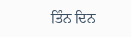ਤਿੰਨ ਦਿਨ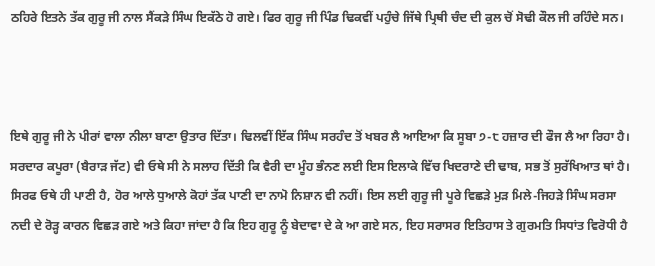ਠਹਿਰੇ ਇਤਨੇ ਤੱਕ ਗੁਰੂ ਜੀ ਨਾਲ ਸੈਂਕੜੇ ਸਿੰਘ ਇਕੱਠੇ ਹੋ ਗਏ। ਫਿਰ ਗੁਰੂ ਜੀ ਪਿੰਡ ਢਿਕਵੀਂ ਪਹੁੰਚੇ ਜਿੱਥੇ ਪ੍ਰਿਥੀ ਚੰਦ ਦੀ ਕੁਲ ਚੋਂ ਸੋਢੀ ਕੌਲ ਜੀ ਰਹਿੰਦੇ ਸਨ।



ਇਥੇ ਗੁਰੂ ਜੀ ਨੇ ਪੀਰਾਂ ਵਾਲਾ ਨੀਲਾ ਬਾਣਾ ਉਤਾਰ ਦਿੱਤਾ। ਢਿਲਵੀਂ ਇੱਕ ਸਿੰਘ ਸਰਹੰਦ ਤੋਂ ਖਬਰ ਲੈ ਆਇਆ ਕਿ ਸੂਬਾ ੭-੮ ਹਜ਼ਾਰ ਦੀ ਫੌਜ ਲੈ ਆ ਰਿਹਾ ਹੈ। ਸਰਦਾਰ ਕਪੂਰਾ (ਬੈਰਾੜ ਜੱਟ) ਵੀ ਓਥੇ ਸੀ ਨੇ ਸਲਾਹ ਦਿੱਤੀ ਕਿ ਵੈਰੀ ਦਾ ਮੂੰਹ ਭੰਨਣ ਲਈ ਇਸ ਇਲਾਕੇ ਵਿੱਚ ਖਿਦਰਾਣੇ ਦੀ ਢਾਬ, ਸਭ ਤੋਂ ਸੁਰੱਖਿਆਤ ਥਾਂ ਹੈ। ਸਿਰਫ ਓਥੇ ਹੀ ਪਾਣੀ ਹੈ, ਹੋਰ ਆਲੇ ਧੁਆਲੇ ਕੋਹਾਂ ਤੱਕ ਪਾਣੀ ਦਾ ਨਾਮੋ ਨਿਸ਼ਾਨ ਵੀ ਨਹੀਂ। ਇਸ ਲਈ ਗੁਰੂ ਜੀ ਪੂਰੇ ਵਿਛੜੇ ਮੁੜ ਮਿਲੇ-ਜਿਹੜੇ ਸਿੰਘ ਸਰਸਾ ਨਦੀ ਦੇ ਰੋੜ੍ਹ ਕਾਰਨ ਵਿਛੜ ਗਏ ਅਤੇ ਕਿਹਾ ਜਾਂਦਾ ਹੈ ਕਿ ਇਹ ਗੁਰੂ ਨੂੰ ਬੇਦਾਵਾ ਦੇ ਕੇ ਆ ਗਏ ਸਨ, ਇਹ ਸਰਾਸਰ ਇਤਿਹਾਸ ਤੇ ਗੁਰਮਤਿ ਸਿਧਾਂਤ ਵਿਰੋਧੀ ਹੈ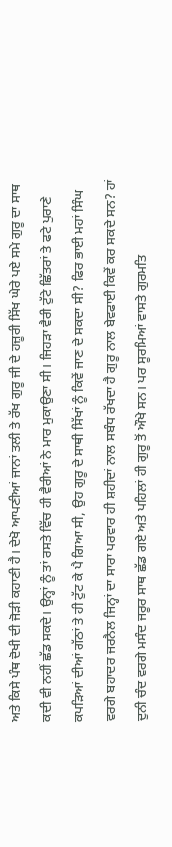ਅਤੇ ਕਿਸੇ ਪੰਥ ਦੋਖੀ ਦੀ ਜੋੜੀ ਕਹਾਣੀ ਹੈ। ਦੇਖੋ ਆਪਣੀਆਂ ਜਾਨਾਂ ਤਲੀ ਤੇ ਰੱਖ ਗੁਰੂ ਜੀ ਦੇ ਹਜ਼ੂਰੀ ਸਿੱਖ ਘੇਰੇ ਪਏ ਸਮੇ ਗੁਰੂ ਦਾ ਸਾਥ ਕਦੀ ਵੀ ਨਹੀਂ ਛੱਡ ਸਕਦੇ। ਉਨ੍ਹਾਂ ਨੂੰ ਤਾਂ ਰਸਤੇ ਵਿੱਚ ਹੀ ਵੈਰੀਆਂ ਨੇ ਮਾਰ ਮੁਕਾਉਣਾ ਸੀ। ਜਿਹੜਾ ਵੈਰੀ ਟੁੱਟੇ ਛਿੱਤਰਾਂ ਤੇ ਫਟੇ ਪੁਰਾਣੇ ਕਪੜਿਆਂ ਦੀਆਂ ਗੱਠਾਂ ਤੇ ਹੀ ਟੁੱਟ ਕੇ ਪੈ ਗਿਆ ਸੀ, ਉਹ ਗੁਰੂ ਦੇ ਸਾਥੀ ਸਿੱਖਾਂ ਨੂੰ ਕਿਵੇਂ ਜਾਣ ਦੇ ਸਕਦਾ ਸੀ? ਫਿਰ ਭਾਈ ਮਹਾਂ ਸਿੰਘ ਵਰਗੇ ਬਹਾਦਰ ਜਰਨੈਲ ਜਿਨ੍ਹਾਂ ਦਾ ਸਾਰਾ ਪਰਵਾਰ ਹੀ ਸ਼ਹੀਦਾਂ ਨਾਲ ਸਬੰਧ ਰੱਖਦਾ ਹੈ ਗੁਰੂ ਨਾਲ ਬੇਵਫਾਈ ਕਿਵੇਂ ਕਰ ਸਕਦੇ ਸਨ? ਹਾਂ ਦੁਨੀ ਚੰਦ ਵਰਗੇ ਮਸੰਦ ਜਰੂਰ ਸਾਥ ਛੱਡ ਗਏ ਅਤੇ ਪਹਿਲਾਂ ਹੀ ਗੁਰੂ ਤੋਂ ਔਖੇ ਸਨ। ਪਰ ਸੂਰਮਿਆਂ ਵਾਸਤੇ ਗੁਰਮਤਿ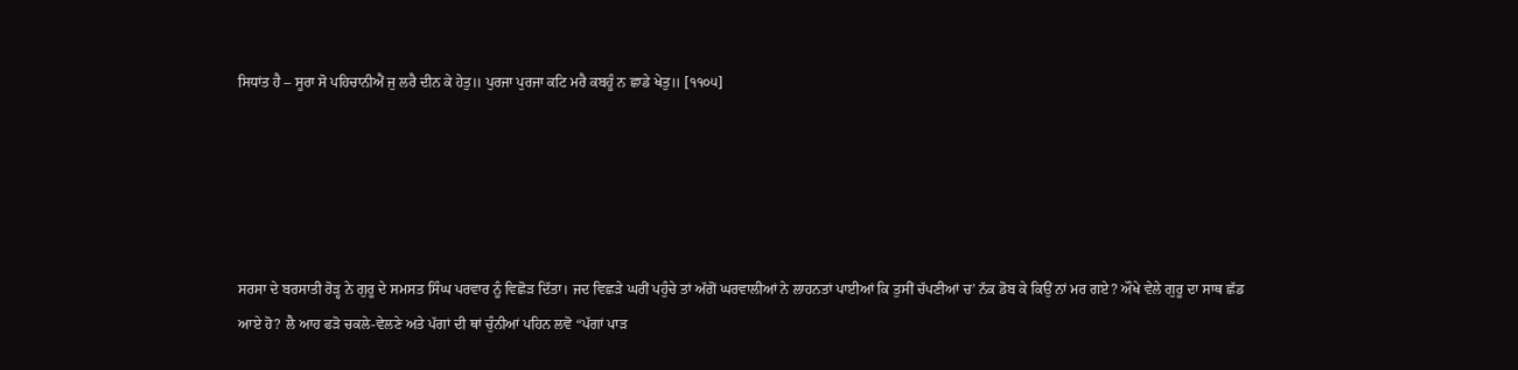ਸਿਧਾਂਤ ਹੈ – ਸੂਰਾ ਸੋ ਪਹਿਚਾਨੀਐਂ ਜੁ ਲਰੈ ਦੀਨ ਕੇ ਹੇਤੁ॥ ਪੁਰਜਾ ਪੁਰਜਾ ਕਟਿ ਮਰੈ ਕਬਹੂੰ ਨ ਛਾਡੇ ਖੇਤੁ॥ [੧੧੦੫]





ਸਰਸਾ ਦੇ ਬਰਸਾਤੀ ਰੋੜ੍ਹ ਨੇ ਗੁਰੂ ਦੇ ਸਮਸਤ ਸਿੰਘ ਪਰਵਾਰ ਨੂੰ ਵਿਛੋੜ ਦਿੱਤਾ। ਜਦ ਵਿਛੜੇ ਘਰੀਂ ਪਹੁੰਚੇ ਤਾਂ ਅੱਗੋਂ ਘਰਵਾਲੀਆਂ ਨੇ ਲਾਹਨਤਾਂ ਪਾਈਆਂ ਕਿ ਤੁਸੀਂ ਚੱਪਣੀਆਂ ਚ’ ਨੱਕ ਡੋਬ ਕੇ ਕਿਉਂ ਨਾਂ ਮਰ ਗਏ? ਔਖੇ ਵੇਲੇ ਗੁਰੂ ਦਾ ਸਾਥ ਛੱਡ ਆਏ ਹੋ? ਲੈ ਆਹ ਫੜੋ ਚਕਲੇ-ਵੇਲਣੇ ਅਤੇ ਪੱਗਾਂ ਦੀ ਥਾਂ ਚੁੰਨੀਆਂ ਪਹਿਨ ਲਵੋ “ਪੱਗਾਂ ਪਾੜ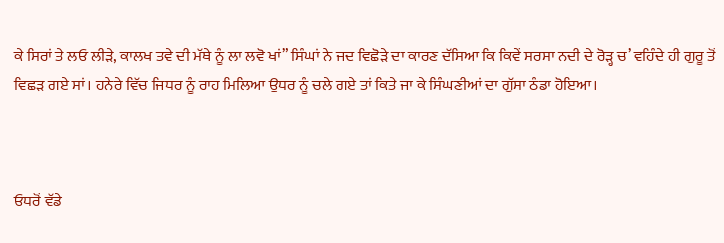ਕੇ ਸਿਰਾਂ ਤੇ ਲਓ ਲੀੜੇ, ਕਾਲਖ ਤਵੇ ਦੀ ਮੱਥੇ ਨੂੰ ਲਾ ਲਵੋ ਖਾਂ” ਸਿੰਘਾਂ ਨੇ ਜਦ ਵਿਛੋੜੇ ਦਾ ਕਾਰਣ ਦੱਸਿਆ ਕਿ ਕਿਵੇਂ ਸਰਸਾ ਨਦੀ ਦੇ ਰੋੜ੍ਹ ਚ’ ਵਹਿੰਦੇ ਹੀ ਗੁਰੂ ਤੋਂ ਵਿਛੜ ਗਏ ਸਾਂ। ਹਨੇਰੇ ਵਿੱਚ ਜਿਧਰ ਨੂੰ ਰਾਹ ਮਿਲਿਆ ਉਧਰ ਨੂੰ ਚਲੇ ਗਏ ਤਾਂ ਕਿਤੇ ਜਾ ਕੇ ਸਿੰਘਣੀਆਂ ਦਾ ਗੁੱਸਾ ਠੰਡਾ ਹੋਇਆ।



ਓਧਰੋਂ ਵੱਡੇ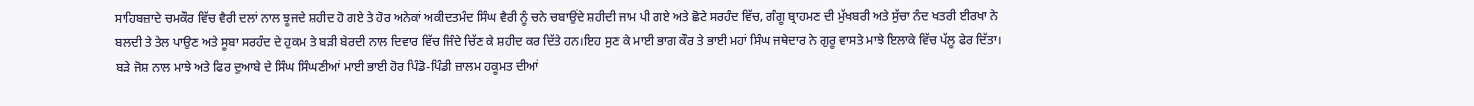ਸਾਹਿਬਜ਼ਾਦੇ ਚਮਕੌਰ ਵਿੱਚ ਵੈਰੀ ਦਲਾਂ ਨਾਲ ਝੂਜਦੇ ਸ਼ਹੀਦ ਹੋ ਗਏ ਤੇ ਹੋਰ ਅਨੇਕਾਂ ਅਕੀਦਤਮੰਦ ਸਿੰਘ ਵੈਰੀ ਨੂੰ ਚਨੇ ਚਬਾਉਂਦੇ ਸ਼ਹੀਦੀ ਜਾਮ ਪੀ ਗਏ ਅਤੇ ਛੋਟੇ ਸਰਹੰਦ ਵਿੱਚ, ਗੰਗੂ ਬ੍ਰਾਹਮਣ ਦੀ ਮੁੱਖਬਰੀ ਅਤੇ ਸੁੱਚਾ ਨੰਦ ਖਤਰੀ ਈਰਖਾ ਨੇ ਬਲਦੀ ਤੇ ਤੇਲ ਪਾਉਣ ਅਤੇ ਸੂਬਾ ਸਰਹੰਦ ਦੇ ਹੁਕਮ ਤੇ ਬੜੀ ਬੇਰਦੀ ਨਾਲ ਦਿਵਾਰ ਵਿੱਚ ਜਿੰਦੇ ਚਿੱਣ ਕੇ ਸ਼ਹੀਦ ਕਰ ਦਿੱਤੇ ਹਨ।ਇਹ ਸੁਣ ਕੇ ਮਾਈ ਭਾਗ ਕੌਰ ਤੇ ਭਾਈ ਮਹਾਂ ਸਿੰਘ ਜਥੇਦਾਰ ਨੇ ਗੁਰੂ ਵਾਸਤੇ ਮਾਝੇ ਇਲਾਕੇ ਵਿੱਚ ਪੱਲੂ ਫੇਰ ਦਿੱਤਾ। ਬੜੇ ਜੋਸ਼ ਨਾਲ ਮਾਝੇ ਅਤੇ ਫਿਰ ਦੁਆਬੇ ਦੇ ਸਿੰਘ ਸਿੰਘਣੀਆਂ ਮਾਈ ਭਾਈ ਹੋਰ ਪਿੰਡੋ-ਪਿੰਡੀ ਜ਼ਾਲਮ ਹਕੂਮਤ ਦੀਆਂ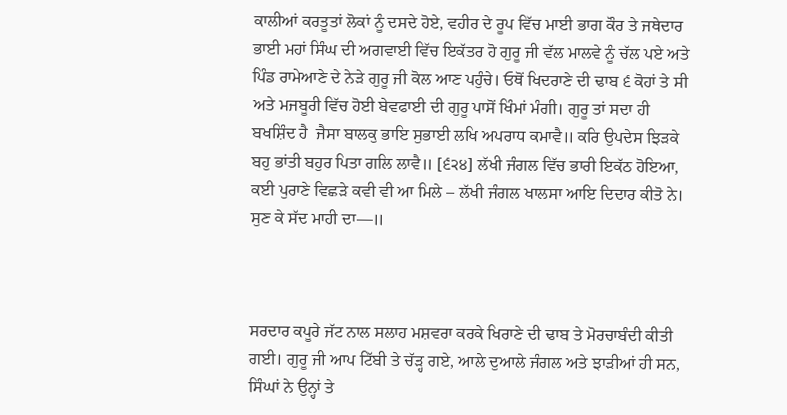ਕਾਲੀਆਂ ਕਰਤੂਤਾਂ ਲੋਕਾਂ ਨੂੰ ਦਸਦੇ ਹੋਏ, ਵਹੀਰ ਦੇ ਰੂਪ ਵਿੱਚ ਮਾਈ ਭਾਗ ਕੌਰ ਤੇ ਜਥੇਦਾਰ ਭਾਈ ਮਹਾਂ ਸਿੰਘ ਦੀ ਅਗਵਾਈ ਵਿੱਚ ਇਕੱਤਰ ਹੋ ਗੁਰੂ ਜੀ ਵੱਲ ਮਾਲਵੇ ਨੂੰ ਚੱਲ ਪਏ ਅਤੇ ਪਿੰਡ ਰਾਮੇਆਣੇ ਦੇ ਨੇੜੇ ਗੁਰੂ ਜੀ ਕੋਲ ਆਣ ਪਹੁੰਚੇ। ਓਥੋਂ ਖਿਦਰਾਣੇ ਦੀ ਢਾਬ ੬ ਕੋਹਾਂ ਤੇ ਸੀ ਅਤੇ ਮਜਬੂਰੀ ਵਿੱਚ ਹੋਈ ਬੇਵਫਾਈ ਦੀ ਗੁਰੂ ਪਾਸੋਂ ਖਿੰਮਾਂ ਮੰਗੀ। ਗੁਰੂ ਤਾਂ ਸਦਾ ਹੀ ਬਖਸ਼ਿੰਦ ਹੈ  ਜੈਸਾ ਬਾਲਕੁ ਭਾਇ ਸੁਭਾਈ ਲਖਿ ਅਪਰਾਧ ਕਮਾਵੈ॥ ਕਰਿ ਉਪਦੇਸ ਝਿੜਕੇ ਬਹੁ ਭਾਂਤੀ ਬਹੁਰ ਪਿਤਾ ਗਲਿ ਲਾਵੈ॥ [੬੨੪] ਲੱਖੀ ਜੰਗਲ ਵਿੱਚ ਭਾਰੀ ਇਕੱਠ ਹੋਇਆ, ਕਈ ਪੁਰਾਣੇ ਵਿਛੜੇ ਕਵੀ ਵੀ ਆ ਮਿਲੇ – ਲੱਖੀ ਜੰਗਲ ਖਾਲਸਾ ਆਇ ਦਿਦਾਰ ਕੀਤੋ ਨੇ। ਸੁਣ ਕੇ ਸੱਦ ਮਾਹੀ ਦਾ—॥



ਸਰਦਾਰ ਕਪੂਰੇ ਜੱਟ ਨਾਲ ਸਲਾਹ ਮਸ਼ਵਰਾ ਕਰਕੇ ਖਿਰਾਣੇ ਦੀ ਢਾਬ ਤੇ ਮੋਰਚਾਬੰਦੀ ਕੀਤੀ ਗਈ। ਗੁਰੂ ਜੀ ਆਪ ਟਿੱਬੀ ਤੇ ਚੱੜ੍ਹ ਗਏ, ਆਲੇ ਦੁਆਲੇ ਜੰਗਲ ਅਤੇ ਝਾੜੀਆਂ ਹੀ ਸਨ, ਸਿੰਘਾਂ ਨੇ ਉਨ੍ਹਾਂ ਤੇ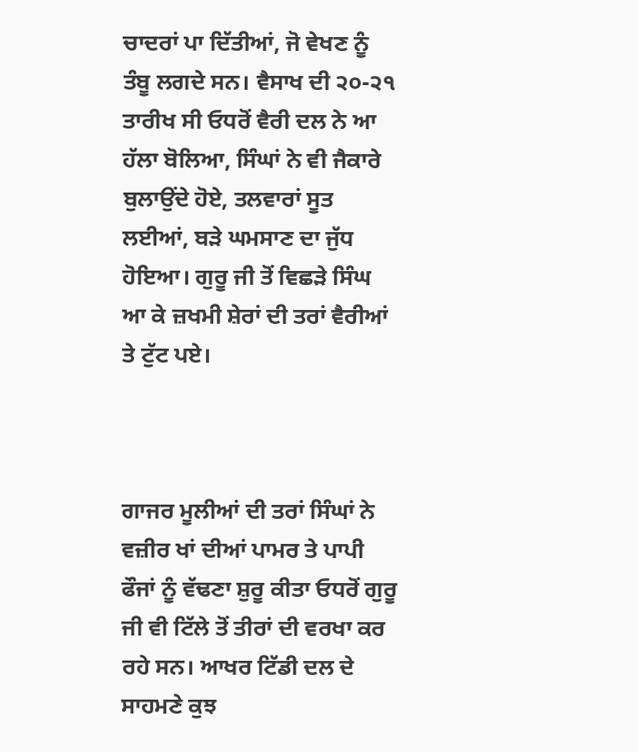ਚਾਦਰਾਂ ਪਾ ਦਿੱਤੀਆਂ, ਜੋ ਵੇਖਣ ਨੂੰ ਤੰਬੂ ਲਗਦੇ ਸਨ। ਵੈਸਾਖ ਦੀ ੨੦-੨੧ ਤਾਰੀਖ ਸੀ ਓਧਰੋਂ ਵੈਰੀ ਦਲ ਨੇ ਆ ਹੱਲਾ ਬੋਲਿਆ, ਸਿੰਘਾਂ ਨੇ ਵੀ ਜੈਕਾਰੇ ਬੁਲਾਉਂਦੇ ਹੋਏ, ਤਲਵਾਰਾਂ ਸੂਤ ਲਈਆਂ, ਬੜੇ ਘਮਸਾਣ ਦਾ ਜੁੱਧ ਹੋਇਆ। ਗੁਰੂ ਜੀ ਤੋਂ ਵਿਛੜੇ ਸਿੰਘ ਆ ਕੇ ਜ਼ਖਮੀ ਸ਼ੇਰਾਂ ਦੀ ਤਰਾਂ ਵੈਰੀਆਂ ਤੇ ਟੁੱਟ ਪਏ।



ਗਾਜਰ ਮੂਲੀਆਂ ਦੀ ਤਰਾਂ ਸਿੰਘਾਂ ਨੇ ਵਜ਼ੀਰ ਖਾਂ ਦੀਆਂ ਪਾਮਰ ਤੇ ਪਾਪੀ ਫੌਜਾਂ ਨੂੰ ਵੱਢਣਾ ਸ਼ੁਰੂ ਕੀਤਾ ਓਧਰੋਂ ਗੁਰੂ ਜੀ ਵੀ ਟਿੱਲੇ ਤੋਂ ਤੀਰਾਂ ਦੀ ਵਰਖਾ ਕਰ ਰਹੇ ਸਨ। ਆਖਰ ਟਿੱਡੀ ਦਲ ਦੇ ਸਾਹਮਣੇ ਕੁਝ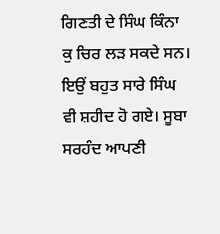ਗਿਣਤੀ ਦੇ ਸਿੰਘ ਕਿੰਨਾ ਕੁ ਚਿਰ ਲੜ ਸਕਦੇ ਸਨ। ਇਉਂ ਬਹੁਤ ਸਾਰੇ ਸਿੰਘ ਵੀ ਸ਼ਹੀਦ ਹੋ ਗਏ। ਸੂਬਾ ਸਰਹੰਦ ਆਪਣੀ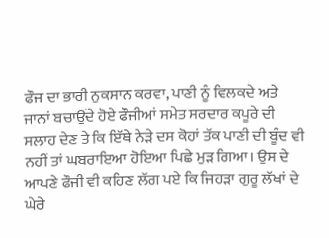ਫੌਜ ਦਾ ਭਾਰੀ ਨੁਕਸਾਨ ਕਰਵਾ, ਪਾਣੀ ਨੂੰ ਵਿਲਕਦੇ ਅਤੇ ਜਾਨਾਂ ਬਚਾਉਂਦੇ ਹੋਏ ਫੌਜੀਆਂ ਸਮੇਤ ਸਰਦਾਰ ਕਪੂਰੇ ਦੀ ਸਲਾਹ ਦੇਣ ਤੇ ਕਿ ਇੱਥੇ ਨੇੜੇ ਦਸ ਕੋਹਾਂ ਤੱਕ ਪਾਣੀ ਦੀ ਬੂੰਦ ਵੀ ਨਹੀਂ ਤਾਂ ਘਬਰਾਇਆ ਹੋਇਆ ਪਿਛੇ ਮੁੜ ਗਿਆ। ਉਸ ਦੇ ਆਪਣੇ ਫੌਜੀ ਵੀ ਕਹਿਣ ਲੱਗ ਪਏ ਕਿ ਜਿਹੜਾ ਗੁਰੂ ਲੱਖਾਂ ਦੇ ਘੇਰੇ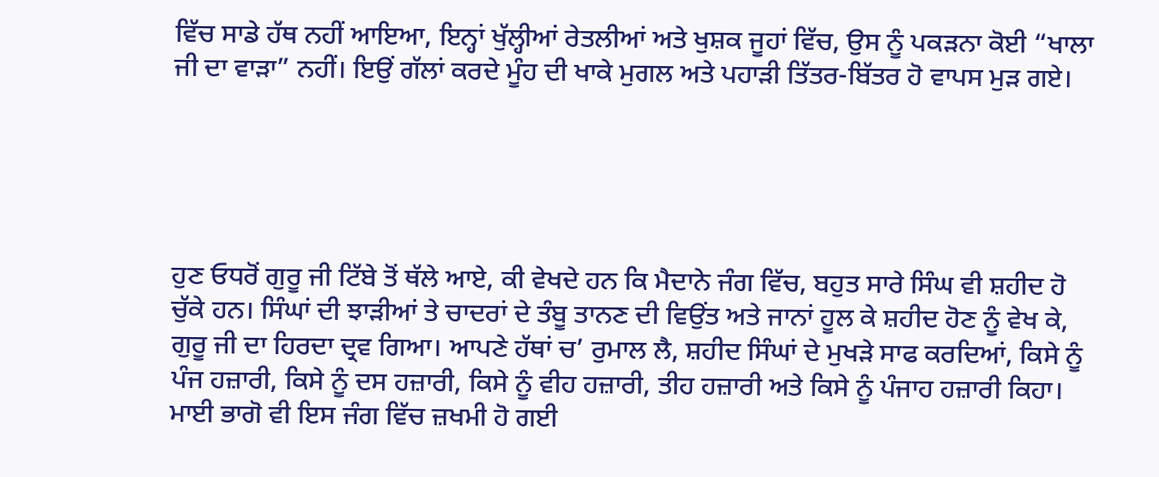ਵਿੱਚ ਸਾਡੇ ਹੱਥ ਨਹੀਂ ਆਇਆ, ਇਨ੍ਹਾਂ ਖੁੱਲ੍ਹੀਆਂ ਰੇਤਲੀਆਂ ਅਤੇ ਖੁਸ਼ਕ ਜੂਹਾਂ ਵਿੱਚ, ਉਸ ਨੂੰ ਪਕੜਨਾ ਕੋਈ “ਖਾਲਾ ਜੀ ਦਾ ਵਾੜਾ” ਨਹੀਂ। ਇਉਂ ਗੱਲਾਂ ਕਰਦੇ ਮੂੰਹ ਦੀ ਖਾਕੇ ਮੁਗਲ ਅਤੇ ਪਹਾੜੀ ਤਿੱਤਰ-ਬਿੱਤਰ ਹੋ ਵਾਪਸ ਮੁੜ ਗਏ।





ਹੁਣ ਓਧਰੋਂ ਗੁਰੂ ਜੀ ਟਿੱਬੇ ਤੋਂ ਥੱਲੇ ਆਏ, ਕੀ ਵੇਖਦੇ ਹਨ ਕਿ ਮੈਦਾਨੇ ਜੰਗ ਵਿੱਚ, ਬਹੁਤ ਸਾਰੇ ਸਿੰਘ ਵੀ ਸ਼ਹੀਦ ਹੋ ਚੁੱਕੇ ਹਨ। ਸਿੰਘਾਂ ਦੀ ਝਾੜੀਆਂ ਤੇ ਚਾਦਰਾਂ ਦੇ ਤੰਬੂ ਤਾਨਣ ਦੀ ਵਿਉਂਤ ਅਤੇ ਜਾਨਾਂ ਹੂਲ ਕੇ ਸ਼ਹੀਦ ਹੋਣ ਨੂੰ ਵੇਖ ਕੇ, ਗੁਰੂ ਜੀ ਦਾ ਹਿਰਦਾ ਦ੍ਰਵ ਗਿਆ। ਆਪਣੇ ਹੱਥਾਂ ਚ’ ਰੁਮਾਲ ਲੈ, ਸ਼ਹੀਦ ਸਿੰਘਾਂ ਦੇ ਮੁਖੜੇ ਸਾਫ ਕਰਦਿਆਂ, ਕਿਸੇ ਨੂੰ ਪੰਜ ਹਜ਼ਾਰੀ, ਕਿਸੇ ਨੂੰ ਦਸ ਹਜ਼ਾਰੀ, ਕਿਸੇ ਨੂੰ ਵੀਹ ਹਜ਼ਾਰੀ, ਤੀਹ ਹਜ਼ਾਰੀ ਅਤੇ ਕਿਸੇ ਨੂੰ ਪੰਜਾਹ ਹਜ਼ਾਰੀ ਕਿਹਾ। ਮਾਈ ਭਾਗੋ ਵੀ ਇਸ ਜੰਗ ਵਿੱਚ ਜ਼ਖਮੀ ਹੋ ਗਈ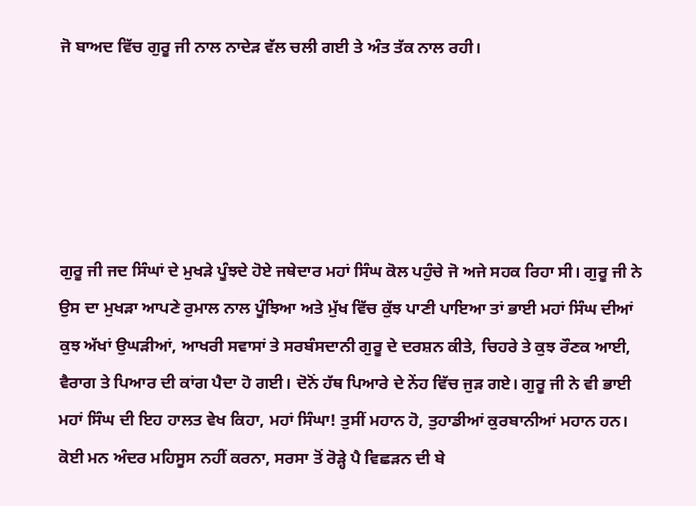ਜੋ ਬਾਅਦ ਵਿੱਚ ਗੁਰੂ ਜੀ ਨਾਲ ਨਾਦੇੜ ਵੱਲ ਚਲੀ ਗਈ ਤੇ ਅੰਤ ਤੱਕ ਨਾਲ ਰਹੀ।





ਗੁਰੂ ਜੀ ਜਦ ਸਿੰਘਾਂ ਦੇ ਮੁਖੜੇ ਪੂੰਝਦੇ ਹੋਏ ਜਥੇਦਾਰ ਮਹਾਂ ਸਿੰਘ ਕੋਲ ਪਹੁੰਚੇ ਜੋ ਅਜੇ ਸਹਕ ਰਿਹਾ ਸੀ। ਗੁਰੂ ਜੀ ਨੇ ਉਸ ਦਾ ਮੁਖੜਾ ਆਪਣੇ ਰੁਮਾਲ ਨਾਲ ਪੂੰਝਿਆ ਅਤੇ ਮੁੱਖ ਵਿੱਚ ਕੁੱਝ ਪਾਣੀ ਪਾਇਆ ਤਾਂ ਭਾਈ ਮਹਾਂ ਸਿੰਘ ਦੀਆਂ ਕੁਝ ਅੱਖਾਂ ਉਘੜੀਆਂ, ਆਖਰੀ ਸਵਾਸਾਂ ਤੇ ਸਰਬੰਸਦਾਨੀ ਗੁਰੂ ਦੇ ਦਰਸ਼ਨ ਕੀਤੇ, ਚਿਹਰੇ ਤੇ ਕੁਝ ਰੌਣਕ ਆਈ, ਵੈਰਾਗ ਤੇ ਪਿਆਰ ਦੀ ਕਾਂਗ ਪੈਦਾ ਹੋ ਗਈ। ਦੋਨੋਂ ਹੱਥ ਪਿਆਰੇ ਦੇ ਨੇਂਹ ਵਿੱਚ ਜੁੜ ਗਏ। ਗੁਰੂ ਜੀ ਨੇ ਵੀ ਭਾਈ ਮਹਾਂ ਸਿੰਘ ਦੀ ਇਹ ਹਾਲਤ ਵੇਖ ਕਿਹਾ, ਮਹਾਂ ਸਿੰਘਾ! ਤੁਸੀਂ ਮਹਾਨ ਹੋ, ਤੁਹਾਡੀਆਂ ਕੁਰਬਾਨੀਆਂ ਮਹਾਨ ਹਨ। ਕੋਈ ਮਨ ਅੰਦਰ ਮਹਿਸੂਸ ਨਹੀਂ ਕਰਨਾ, ਸਰਸਾ ਤੋਂ ਰੋੜ੍ਹੇ ਪੈ ਵਿਛੜਨ ਦੀ ਬੇ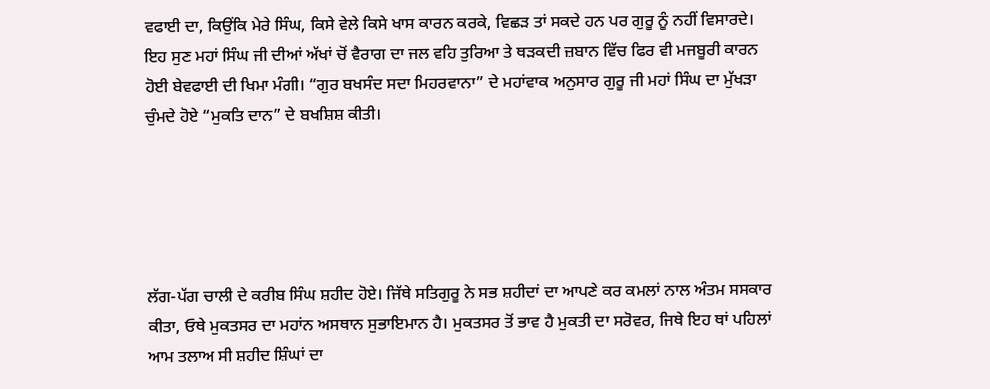ਵਫਾਈ ਦਾ, ਕਿਉਂਕਿ ਮੇਰੇ ਸਿੰਘ, ਕਿਸੇ ਵੇਲੇ ਕਿਸੇ ਖਾਸ ਕਾਰਨ ਕਰਕੇ, ਵਿਛੜ ਤਾਂ ਸਕਦੇ ਹਨ ਪਰ ਗੁਰੂ ਨੂੰ ਨਹੀਂ ਵਿਸਾਰਦੇ। ਇਹ ਸੁਣ ਮਹਾਂ ਸਿੰਘ ਜੀ ਦੀਆਂ ਅੱਖਾਂ ਚੋਂ ਵੈਰਾਗ ਦਾ ਜਲ ਵਹਿ ਤੁਰਿਆ ਤੇ ਥੜਕਦੀ ਜ਼ਬਾਨ ਵਿੱਚ ਫਿਰ ਵੀ ਮਜਬੂਰੀ ਕਾਰਨ ਹੋਈ ਬੇਵਫਾਈ ਦੀ ਖਿਮਾ ਮੰਗੀ। “ਗੁਰ ਬਖਸੰਦ ਸਦਾ ਮਿਹਰਵਾਨਾ” ਦੇ ਮਹਾਂਵਾਕ ਅਨੁਸਾਰ ਗੁਰੂ ਜੀ ਮਹਾਂ ਸਿੰਘ ਦਾ ਮੁੱਖੜਾ ਚੁੰਮਦੇ ਹੋਏ “ਮੁਕਤਿ ਦਾਨ” ਦੇ ਬਖਸ਼ਿਸ਼ ਕੀਤੀ।





ਲੱਗ-ਪੱਗ ਚਾਲੀ ਦੇ ਕਰੀਬ ਸਿੰਘ ਸ਼ਹੀਦ ਹੋਏ। ਜਿੱਥੇ ਸਤਿਗੁਰੂ ਨੇ ਸਭ ਸ਼ਹੀਦਾਂ ਦਾ ਆਪਣੇ ਕਰ ਕਮਲਾਂ ਨਾਲ ਅੰਤਮ ਸਸਕਾਰ ਕੀਤਾ, ਓਥੇ ਮੁਕਤਸਰ ਦਾ ਮਹਾਂਨ ਅਸਥਾਨ ਸੁਭਾਇਮਾਨ ਹੈ। ਮੁਕਤਸਰ ਤੋਂ ਭਾਵ ਹੈ ਮੁਕਤੀ ਦਾ ਸਰੋਵਰ, ਜਿਥੇ ਇਹ ਥਾਂ ਪਹਿਲਾਂ ਆਮ ਤਲਾਅ ਸੀ ਸ਼ਹੀਦ ਸ਼ਿੰਘਾਂ ਦਾ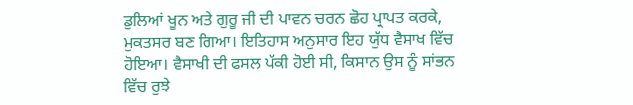ਡੁਲਿਆਂ ਖੂਨ ਅਤੇ ਗੁਰੂ ਜੀ ਦੀ ਪਾਵਨ ਚਰਨ ਛੋਹ ਪ੍ਰਾਪਤ ਕਰਕੇ, ਮੁਕਤਸਰ ਬਣ ਗਿਆ। ਇਤਿਹਾਸ ਅਨੁਸਾਰ ਇਹ ਯੁੱਧ ਵੈਸਾਖ ਵਿੱਚ ਹੋਇਆ। ਵੈਸਾਖੀ ਦੀ ਫਸਲ ਪੱਕੀ ਹੋਈ ਸੀ, ਕਿਸਾਨ ਉਸ ਨੂੰ ਸਾਂਭਨ ਵਿੱਚ ਰੁਝੇ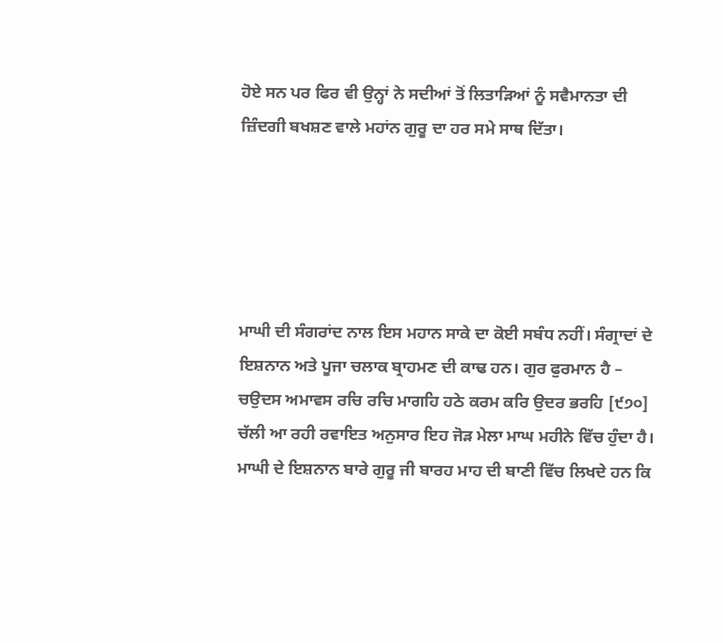ਹੋਏ ਸਨ ਪਰ ਫਿਰ ਵੀ ਉਨ੍ਹਾਂ ਨੇ ਸਦੀਆਂ ਤੋਂ ਲਿਤਾੜਿਆਂ ਨੂੰ ਸਵੈਮਾਨਤਾ ਦੀ ਜ਼ਿੰਦਗੀ ਬਖਸ਼ਣ ਵਾਲੇ ਮਹਾਂਨ ਗੁਰੂ ਦਾ ਹਰ ਸਮੇ ਸਾਥ ਦਿੱਤਾ।





ਮਾਘੀ ਦੀ ਸੰਗਰਾਂਦ ਨਾਲ ਇਸ ਮਹਾਨ ਸਾਕੇ ਦਾ ਕੋਈ ਸਬੰਧ ਨਹੀਂ। ਸੰਗ੍ਰਾਦਾਂ ਦੇ ਇਸ਼ਨਾਨ ਅਤੇ ਪੂਜਾ ਚਲਾਕ ਬ੍ਰਾਹਮਣ ਦੀ ਕਾਢ ਹਨ। ਗੁਰ ਫੁਰਮਾਨ ਹੈ – ਚਉਦਸ ਅਮਾਵਸ ਰਚਿ ਰਚਿ ਮਾਗਹਿ ਹਠੇ ਕਰਮ ਕਰਿ ਉਦਰ ਭਰਹਿ [੯੭੦] ਚੱਲੀ ਆ ਰਹੀ ਰਵਾਇਤ ਅਨੁਸਾਰ ਇਹ ਜੋੜ ਮੇਲਾ ਮਾਘ ਮਹੀਨੇ ਵਿੱਚ ਹੁੰਦਾ ਹੈ। ਮਾਘੀ ਦੇ ਇਸ਼ਨਾਨ ਬਾਰੇ ਗੁਰੂ ਜੀ ਬਾਰਹ ਮਾਹ ਦੀ ਬਾਣੀ ਵਿੱਚ ਲਿਖਦੇ ਹਨ ਕਿ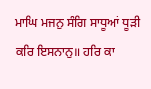ਮਾਘਿ ਮਜਨੁ ਸੰਗਿ ਸਾਧੂਆਂ ਧੂੜੀ ਕਰਿ ਇਸਨਾਨੁ॥ ਹਰਿ ਕਾ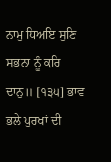ਨਾਮੁ ਧਿਅਇ ਸੁਣਿ ਸਭਨਾ ਨੂੰ ਕਰਿ ਦਾਨੁ॥ [੧੩੫] ਭਾਵ ਭਲੇ ਪੁਰਖਾਂ ਦੀ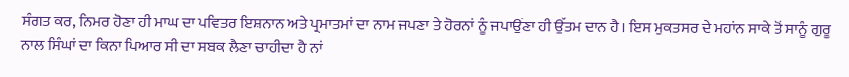ਸੰਗਤ ਕਰ, ਨਿਮਰ ਹੋਣਾ ਹੀ ਮਾਘ ਦਾ ਪਵਿਤਰ ਇਸ਼ਨਾਨ ਅਤੇ ਪ੍ਰਮਾਤਮਾਂ ਦਾ ਨਾਮ ਜਪਣਾ ਤੇ ਹੋਰਨਾਂ ਨੂੰ ਜਪਾਉਂਣਾ ਹੀ ਉੱਤਮ ਦਾਨ ਹੈ। ਇਸ ਮੁਕਤਸਰ ਦੇ ਮਹਾਂਨ ਸਾਕੇ ਤੋਂ ਸਾਨੂੰ ਗੁਰੂ ਨਾਲ ਸਿੰਘਾਂ ਦਾ ਕਿਨਾ ਪਿਆਰ ਸੀ ਦਾ ਸਬਕ ਲੈਣਾ ਚਾਹੀਦਾ ਹੈ ਨਾਂ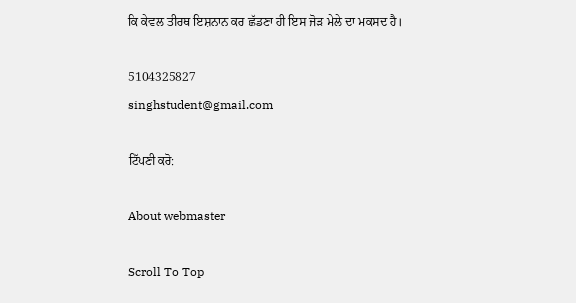ਕਿ ਕੇਵਲ ਤੀਰਥ ਇਸ਼ਨਾਨ ਕਰ ਛੱਡਣਾ ਹੀ ਇਸ ਜੋੜ ਮੇਲੇ ਦਾ ਮਕਸਦ ਹੈ।

5104325827
singhstudent@gmail.com

ਟਿੱਪਣੀ ਕਰੋ:

About webmaster

Scroll To Top